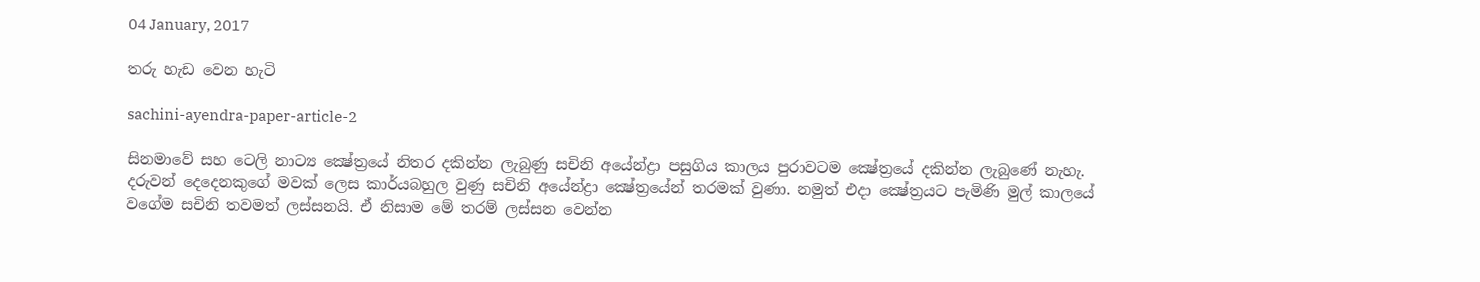04 January, 2017

තරු හැඩ වෙන හැටි

sachini-ayendra-paper-article-2

සිනමාවේ සහ ටෙලි නාට්‍ය ක්‍ෂේත්‍රයේ නිතර දකින්න ලැබුණු සචිනි අයේන්ද්‍රා පසුගිය කාලය පුරාවටම ක්‍ෂේත්‍රයේ දකින්න ලැබුණේ නැහැ. දරුවන් දෙදෙනකුගේ මවක් ලෙස කාර්යබහුල වුණු සචිනි අයේන්ද්‍රා ක්‍ෂේත්‍රයේන් තරමක් වුණා. නමුත් එදා ක්‍ෂේත්‍රයට පැමිණි මුල් කාලයේ වගේම සචිනි තවමත් ලස්සනයි. ඒ නිසාම මේ තරම් ලස්සන වෙන්න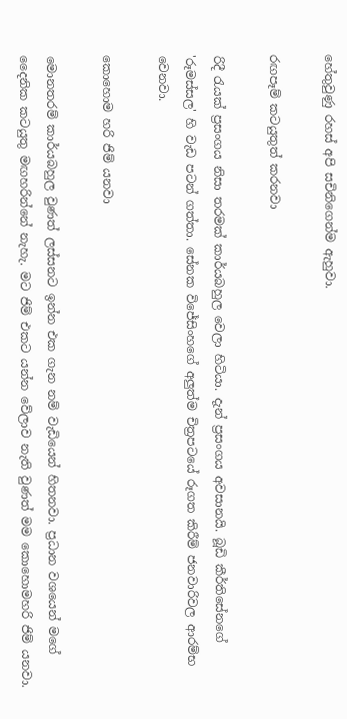හේතුවුණු රහස් අපි සචිනිගෙන්ම ඇහුවා.

රඟපෑම් කටයුතුත් කරනවා

රිදී රැයක් ප්‍රසංගය නිසා තරමක් කාර්යබහුල වෙලා හිටියා. දැන් ප්‍රසංගය අවසානයි. බූඩි කීර්තිසේනගේ 'රූමස්සල' හි වැඩ පටන් ගත්තා. සේනක විජේසිංහගේ අලුත්ම චිත්‍රපටයේ රූගත කිරීම් ජනවාරිවල ආරම්භ වෙනවා.

කොහොම හරි ජිම් යනවා

මොනතරම් කාර්යබහුල වුණත් ලස්සනට ඉන්න එක ගැන නම් වැඩියෙන් හිතනවා. ප්‍රධාන වශයෙන් මගේ දෛනික කටයුතු මඟහරින්නේ නැහැ. මට ජිම් එකට යන්න වේලාව නැති වුණත් මම කොහොමහරි ජිම් යනවා.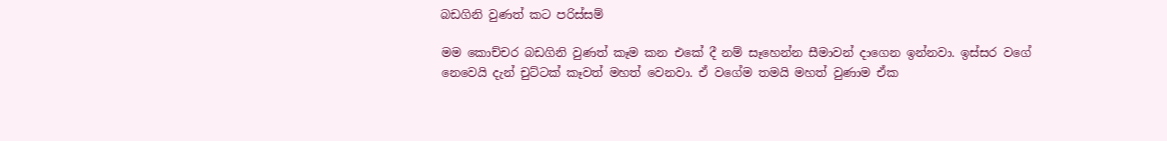බඩගිනි වුණත් කට පරිස්සම්

මම කොච්චර බඩගිනි වුණත් කෑම කන එකේ දී නම් සෑහෙන්න සීමාවන් දාගෙන ඉන්නවා. ඉස්සර වගේ නෙවෙයි දැන් චුට්ටක් කෑවත් මහත් වෙනවා. ඒ වගේම තමයි මහත් වුණාම ඒක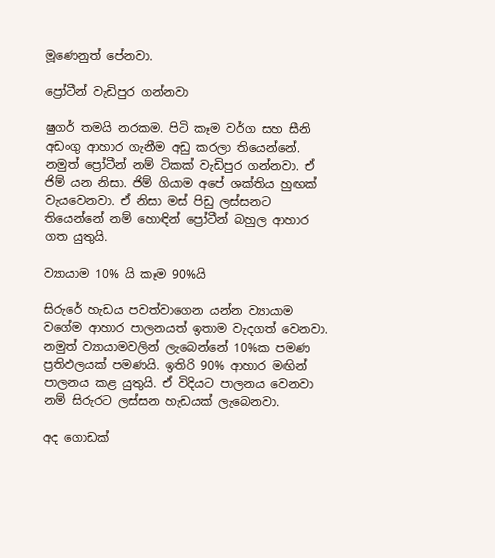මූණෙනුත් පේනවා.

ප්‍රෝටීන් වැඩිපුර ගන්නවා

ෂුගර් තමයි නරකම. පිටි කෑම වර්ග සහ සීනි අඩංගු ආහාර ගැනීම අඩු කරලා තියෙන්නේ. නමුත් ප්‍රෝටීන් නම් ටිකක් වැඩිපුර ගන්නවා. ඒ ජිම් යන නිසා. ජිම් ගියාම අපේ ශක්තිය හුඟක් වැයවෙනවා. ඒ නිසා මස් පිඩු ලස්සනට තියෙන්නේ නම් හොඳින් ප්‍රෝටීන් බහුල ආහාර ගත යුතුයි.

ව්‍යායාම 10% යි කෑම 90%යි

සිරුරේ හැඩය පවත්වාගෙන යන්න ව්‍යායාම වගේම ආහාර පාලනයත් ඉතාම වැදගත් වෙනවා. නමුත් ව්‍යායාමවලින් ලැබෙන්නේ 10%ක පමණ ප්‍රතිඵලයක් පමණයි. ඉතිරි 90% ආහාර මඟින් පාලනය කළ යුතුයි. ඒ විදියට පාලනය වෙනවා නම් සිරුරට ලස්සන හැඩයක් ලැබෙනවා.

අද ගොඩක්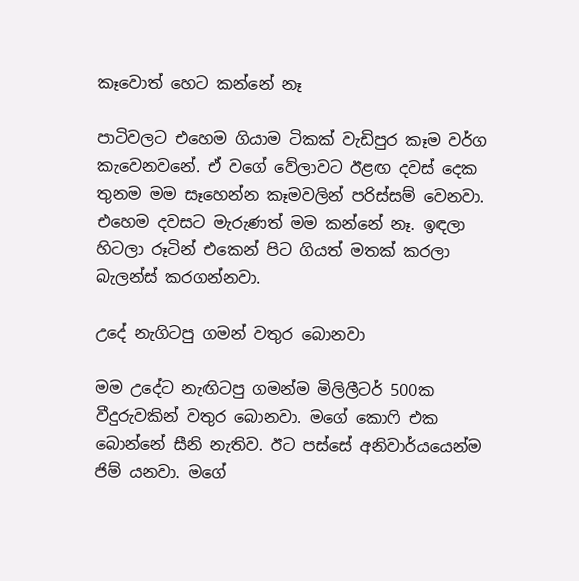කෑවොත් හෙට කන්නේ නෑ

පාටිවලට එහෙම ගියාම ටිකක් වැඩිපුර කෑම වර්ග කැවෙනවනේ. ඒ වගේ වේලාවට ඊළඟ දවස් දෙක තුනම මම සෑහෙන්න කෑමවලින් පරිස්සම් වෙනවා. එහෙම දවසට මැරුණත් මම කන්නේ නෑ. ඉඳලා හිටලා රූටින් එකෙන් පිට ගියත් මතක් කරලා බැලන්ස් කරගන්නවා.

උදේ නැගිටපු ගමන් වතුර බොනවා

මම උදේට නැඟිටපු ගමන්ම මිලිලීටර් 500ක වීදුරුවකින් වතුර බොනවා. මගේ කොෆි එක බොන්නේ සීනි නැතිව. ඊට පස්සේ අනිවාර්යයෙන්ම ජිම් යනවා. මගේ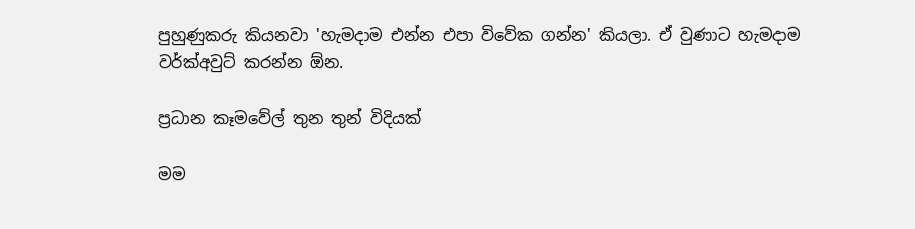පුහුණුකරු කියනවා 'හැමදාම එන්න එපා විවේක ගන්න' කියලා. ඒ වුණාට හැමදාම වර්ක්අවුට් කරන්න ඕන.

ප්‍රධාන කෑමවේල් තුන තුන් විදියක්

මම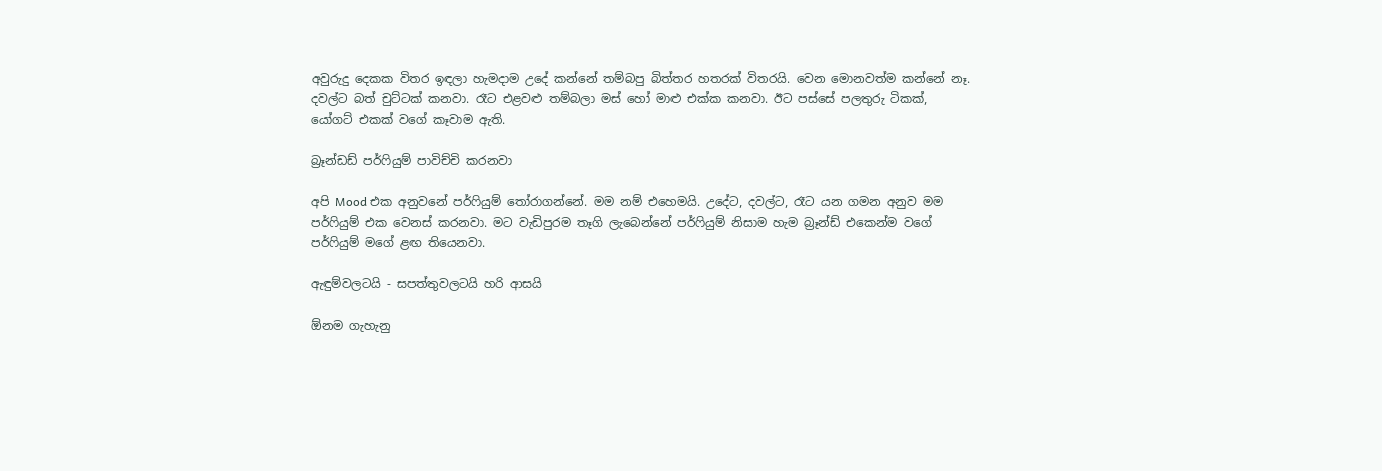අවුරුදු දෙකක විතර ඉඳලා හැමදාම උදේ කන්නේ තම්බපු බිත්තර හතරක් විතරයි. වෙන මොනවත්ම කන්නේ නෑ. දවල්ට බත් චුට්ටක් කනවා. රෑට එළවළු තම්බලා මස් හෝ මාළු එක්ක කනවා. ඊට පස්සේ පලතුරු ටිකක්, යෝගට් එකක් වගේ කෑවාම ඇති.

බ්‍රෑන්ඩඩ් පර්ෆියුම් පාවිච්චි කරනවා

අපි Mood එක අනුවනේ පර්ෆියුම් තෝරාගන්නේ. මම නම් එහෙමයි. උදේට, දවල්ට, රෑට යන ගමන අනුව මම පර්ෆියුම් එක වෙනස් කරනවා. මට වැඩිපුරම තෑගි ලැබෙන්නේ පර්ෆියුම් නිසාම හැම බ්‍රෑන්ඩ් එකෙන්ම වගේ පර්ෆියුම් මගේ ළඟ තියෙනවා.

ඇඳුම්වලටයි - සපත්තුවලටයි හරි ආසයි

ඕනම ගැහැනු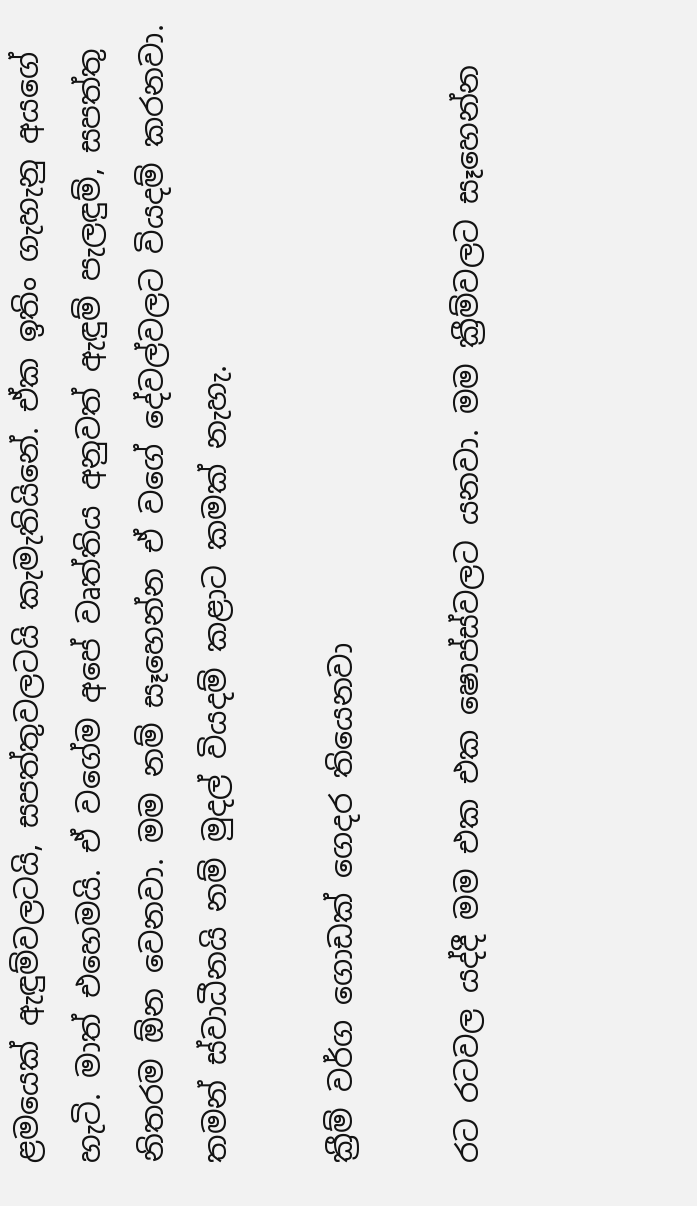ළමයෙක් ඇඳුම්වලටයි, සපත්තුවලටයි කැමැතියිනේ. ඒක ඉතිං ගැහැනු අයගේ හැටි. මාත් එහෙමයි. ඒ වගේම අපේ වෘත්තිය අනුවත් ඇඳුම් පැලඳුම්, සපත්තු නිතරම ඕන වෙනවා. මම නම් සෑහෙන්න ඒ වගේ දේවල්වලට වියදම් කරනවා. තමන් ස්වාධීනයි නම් මුදල් වියදම් කළාට කමක් නැහැ.

ක්‍රීම් වර්ග ගොඩක් ගෙදර තියෙනවා

රට රටවල යද්දී මම එක එක ෂොප්ස්වලට යනවා. මම ක්‍රීම්වලට සෑහෙන්න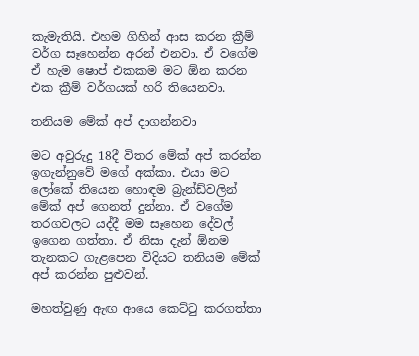කැමැතියි. එහම ගිහින් ආස කරන ක්‍රීම් වර්ග සෑහෙන්න අරන් එනවා. ඒ වගේම ඒ හැම ෂොප් එකකම මට ඕන කරන එක ක්‍රීම් වර්ගයක් හරි තියෙනවා.

තනියම මේක් අප් දාගන්නවා

මට අවුරුදු 18දී විතර මේක් අප් කරන්න ඉගැන්නුවේ මගේ අක්කා. එයා මට ලෝකේ තියෙන හොඳම බ්‍රැන්ඩ්වලින් මේක් අප් ගෙනත් දුන්නා. ඒ වගේම තරගවලට යද්දී මම සෑහෙන දේවල් ඉගෙන ගත්තා. ඒ නිසා දැන් ඕනම තැනකට ගැළපෙන විදියට තනියම මේක් අප් කරන්න පුළුවන්.

මහත්වුණු ඇඟ ආයෙ කෙට්ටු කරගත්තා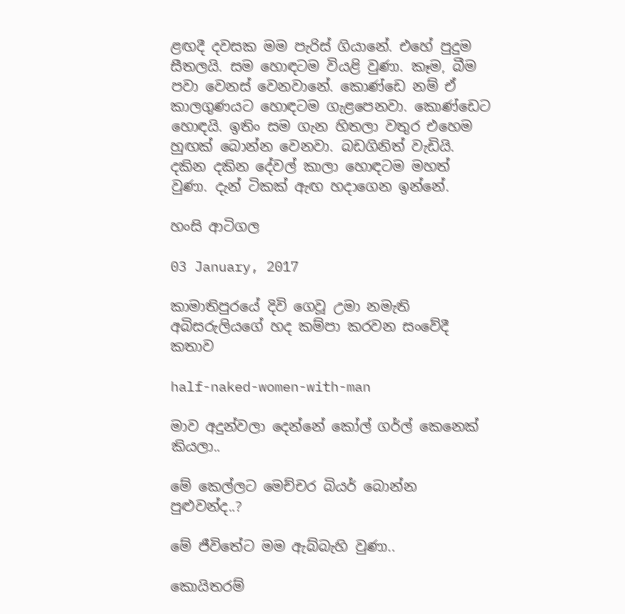ළඟදී දවසක මම පැරිස් ගියානේ. එහේ පුදුම සීතලයි. සම හොඳටම වියළි වුණා. කෑම, බීම පවා වෙනස් වෙනවානේ. කොණ්ඩෙ නම් ඒ කාලගුණයට හොඳටම ගැළපෙනවා. කොණ්ඩෙට හොඳයි. ඉතිං සම ගැන හිතලා වතුර එහෙම හුඟක් බොන්න වෙනවා. බඩගිනිත් වැඩියි. දකින දකින දේවල් කාලා හොඳටම මහත් වුණා. දැන් ටිකක් ඇඟ හදාගෙන ඉන්නේ.

හංසි ආටිගල

03 January, 2017

කාමාතිපුරයේ දිවි ගෙවූ උමා නමැති අබිසරුලියගේ හද කම්පා කරවන සංවේදී කතාව

half-naked-women-with-man

මාව අදුන්වලා දෙන්නේ කෝල් ගර්ල් කෙනෙක් කියලා..

මේ කෙල්ලට මෙච්චර බියර් බොන්න පුළුවන්ද..?

මේ ජීවිතේට මම ඇබ්බැහි වුණා..

කොයිතරම්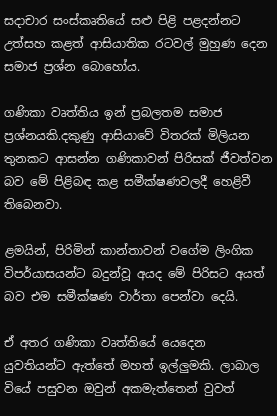සදාචාර සංස්කෘතියේ සළු පිළි පළදන්නට උත්සහ කළත් ආසියාතික රටවල් මුහුණ දෙන සමාජ ප්‍රශ්න බොහෝය.

ගණිකා වෘත්තිය ඉන් ප්‍රබලතම සමාජ ප්‍රශ්නයකි.දකුණු ආසියාවේ විතරක් මිලියන තුනකට ආසන්න ගණිකාවන් පිරිසක් ජීවත්වන බව මේ පිළිබඳ කළ සමීක්ෂණවලදී හෙළිවී තිබෙනවා.

ළමයින්, පිරිමින් කාන්තාවන් වගේම ලිංගික විපර්යාසයන්ට බදුන්වූ අයද මේ පිරිසට අයත් බව එම සමීක්ෂණ වාර්තා පෙන්වා දෙයි.

ඒ අතර ගණිකා වෘත්තියේ යෙදෙන යුවතියන්ට ඇත්තේ මහත් ඉල්ලුමකි. ලාබාල වියේ පසුවන ඔවුන් අකමැත්තෙන් වුවත්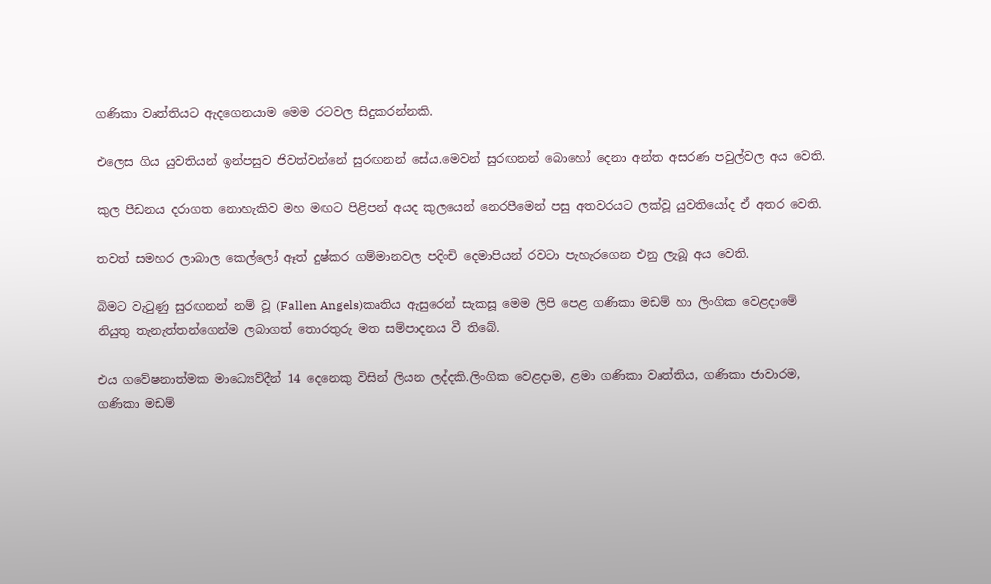ගණිකා වෘත්තියට ඇදගෙනයාම මෙම රටවල සිදුකරන්නකි.

එලෙස ගිය යුවතියන් ඉන්පසුව ජිවත්වන්නේ සුරඟනන් සේය.මෙවන් සුරඟනන් බොහෝ දෙනා අන්ත අසරණ පවුල්වල අය වෙති.

කුල පීඩනය දරාගත නොහැකිව මහ මඟට පිළිපන් අයද කුලයෙන් නෙරපීමෙන් පසු අතවරයට ලක්වූ යුවතියෝද ඒ අතර වෙති.

තවත් සමහර ලාබාල කෙල්ලෝ ඈත් දුෂ්කර ගම්මානවල පදිංචි දෙමාපියන් රවටා පැහැරගෙන එනු ලැබූ අය වෙති.

බිමට වැටුණු සුරඟනන් නම් වූ (Fallen Angels)කෘතිය ඇසුරෙන් සැකසූ මෙම ලිපි පෙළ ගණිකා මඩම් හා ලිංගික වෙළදාමේ නියුතු තැනැත්තන්ගෙන්ම ලබාගත් තොරතුරු මත සම්පාදනය වී තිබේ.

එය ගවේෂනාත්මක මාධ්‍යෙව්දීන් 14 දෙනෙකු විසින් ලියන ලද්දකි.ලිංගික වෙළදාම, ළමා ගණිකා වෘත්තිය, ගණිකා ජාවාරම, ගණිකා මඩම්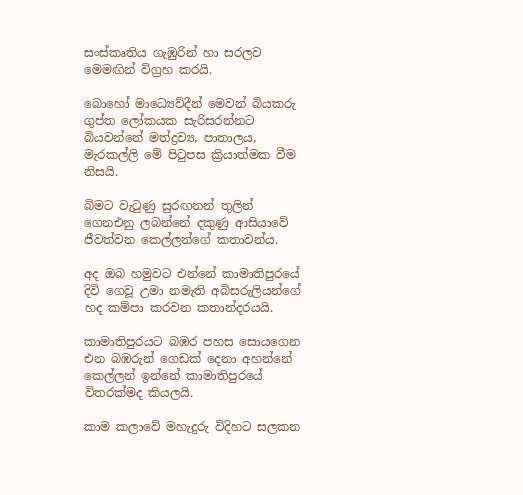සංස්කෘතිය ගැඹුරින් හා සරලව මෙමඟින් විග්‍රහ කරයි.

බොහෝ මාධ්‍යෙව්දීන් මෙවන් බියකරු ගුප්ත ලෝකයක සැරිසරන්නට බියවන්නේ මත්ද්‍රව්‍ය, පාතාලය, මැරකල්ලි මේ පිටුපස ක්‍රියාත්මක වීම නිසයි.

බිමට වැටුණු සුරඟනන් තුලින් ගෙනඑනු ලබන්නේ දකුණු ආසියාවේ ජීවත්වන කෙල්ලන්ගේ කතාවන්ය.

අද ඔබ හමුවට එන්නේ කාමාතිපුරයේ දිවි ගෙවූ උමා නමැති අබිසරුලියන්ගේ හද කම්පා කරවන කතාන්දරයයි.

කාමාතිපුරයට බඹර පහස සොයගෙන එන බඹරුන් ගෙඩක් දෙනා අහන්නේ කෙල්ලන් ඉන්නේ කාමාතිපුරයේ විතරක්මද කියලයි.

කාම කලාවේ මහැදුරු විදිහට සලකන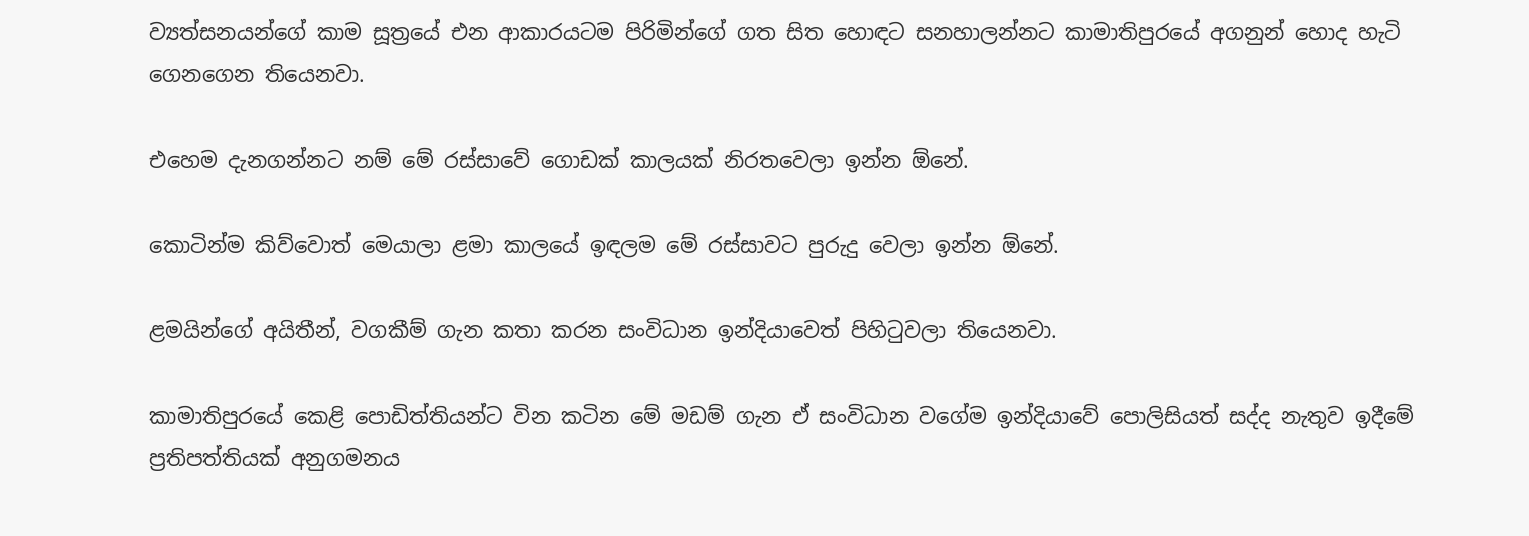ව්‍යත්සනයන්ගේ කාම සූත්‍රයේ එන ආකාරයටම පිරිමින්ගේ ගත සිත හොඳට සනහාලන්නට කාමාතිපුරයේ අගනුන් හොද හැටි ගෙනගෙන තියෙනවා.

එහෙම දැනගන්නට නම් මේ රස්සාවේ ගොඩක් කාලයක් නිරතවෙලා ඉන්න ඕනේ.

කොටින්ම කිව්වොත් මෙයාලා ළමා කාලයේ ඉඳලම මේ රස්සාවට පුරුදු වෙලා ඉන්න ඕනේ.

ළමයින්ගේ අයිතීන්, වගකීම් ගැන කතා කරන සංවිධාන ඉන්දියාවෙත් පිහිටුවලා තියෙනවා.

කාමාතිපුරයේ කෙළි පොඩිත්තියන්ට වින කටින මේ මඩම් ගැන ඒ සංවිධාන වගේම ඉන්දියාවේ පොලිසියත් සද්ද නැතුව ඉදීමේ ප්‍රතිපත්තියක් අනුගමනය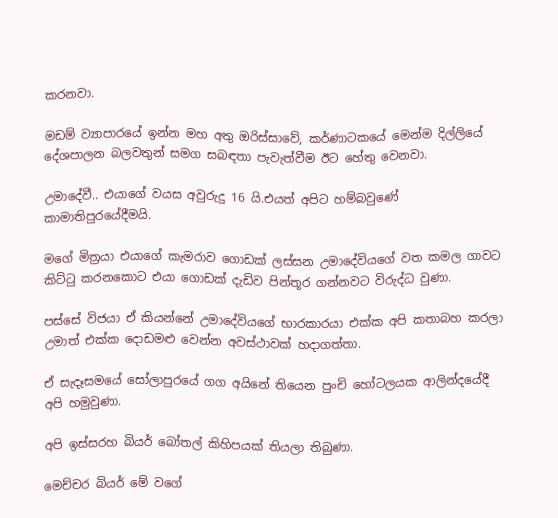කරනවා.

මඩම් ව්‍යාපාරයේ ඉන්න මහ අතු ඔරිස්සාවේ, කර්ණාටකයේ මෙන්ම දිල්ලියේ දේශපාලන බලවතුන් සමග සබඳතා පැවැත්වීම ඊට හේතු වෙනවා.

උමාදේවී.. එයාගේ වයස අවුරුදු 16 යි.එයත් අපිට හම්බවුණේ කාමාතිපුරයේදීමයි.

මගේ මිත්‍රයා එයාගේ කැමරාව ගොඩක් ලස්සන උමාදේවියගේ වත කමල ගාවට කිට්ටු කරනකොට එයා ගොඩක් දැඩිව පින්තූර ගන්නවට විරුද්ධ වුණා.

පස්සේ විජයා ඒ කියන්නේ උමාදේවියගේ භාරකාරයා එක්ක අපි කතාබහ කරලා උමාත් එක්ක දොඩමළු වෙන්න අවස්ථාවක් හදාගත්තා.

ඒ සැදෑසමයේ සෝලාපුරයේ ගග අයිනේ තියෙන පුංචි හෝටලයක ආලින්දයේදී අපි හමුවුණා.

අපි ඉස්සරහ බියර් බෝතල් කිහිපයක් තියලා තිබුණා.

මෙච්චර බියර් මේ වගේ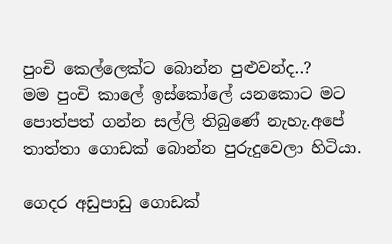පුංචි කෙල්ලෙක්ට බොන්න පුළුවන්ද..?
මම පුංචි කාලේ ඉස්කෝලේ යනකොට මට පොත්පත් ගන්න සල්ලි තිබුණේ නැහැ.අපේ තාත්තා ගොඩක් බොන්න පුරුදුවෙලා හිටියා.

ගෙදර අඩුපාඩු ගොඩක්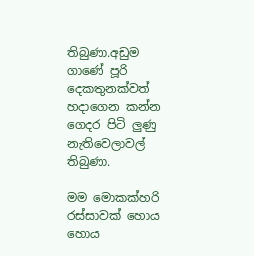තිබුණා.අඩුම ගාණේ පූරි දෙකතුනක්වත් හදාගෙන කන්න ගෙදර පිටි ලුණු නැතිවෙලාවල් තිබුණා.

මම මොකක්හරි රස්සාවක් හොය හොය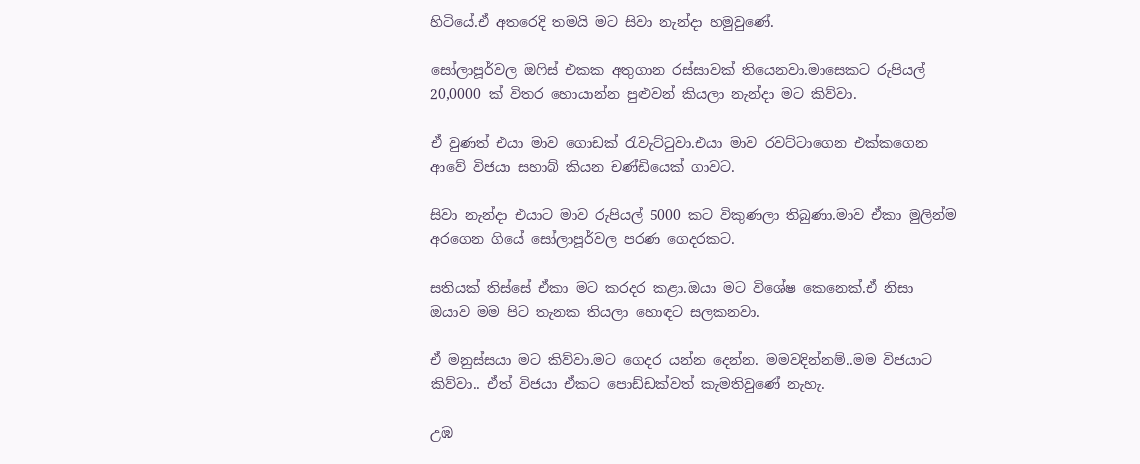හිටියේ.ඒ අතරෙදි තමයි මට සිවා නැන්දා හමුවුණේ.

සෝලාපූර්වල ඔෆිස් එකක අතුගාන රස්සාවක් තියෙනවා.මාසෙකට රුපියල් 20,0000 ක් විතර හොයාන්න පුළුවන් කියලා නැන්දා මට කිව්වා.

ඒ වුණත් එයා මාව ගොඩක් රැවැට්ටුවා.එයා මාව රවට්ටාගෙන එක්කගෙන ආවේ විජයා සහාබ් කියන චණ්ඩියෙක් ගාවට.

සිවා නැන්දා එයාට මාව රුපියල් 5000 කට විකුණලා තිබුණා.මාව ඒකා මුලින්ම අරගෙන ගියේ සෝලාපූර්වල පරණ ගෙදරකට.

සතියක් තිස්සේ ඒකා මට කරදර කළා.ඔයා මට විශේෂ කෙනෙක්.ඒ නිසා ඔයාව මම පිට තැනක තියලා හොඳට සලකනවා.

ඒ මනුස්සයා මට කිව්වා.මට ගෙදර යන්න දෙන්න. මමවදින්නම්..මම විජයාට කිව්වා.. ඒත් විජයා ඒකට පොඩ්ඩක්වත් කැමතිවුණේ නැහැ.

උඹ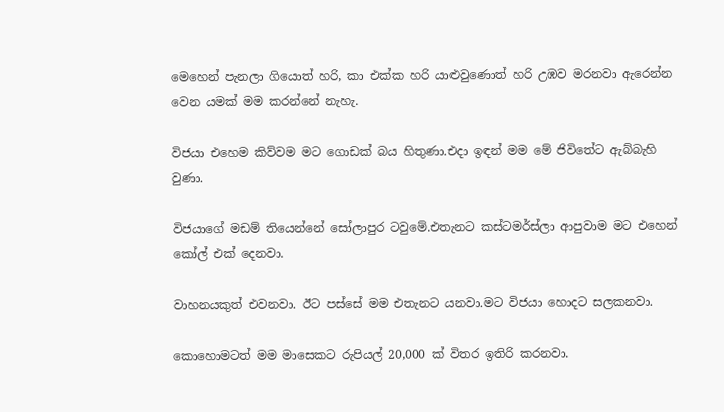මෙහෙන් පැනලා ගියොත් හරි, කා එක්ක හරි යාළුවුණොත් හරි උඹව මරනවා ඇරෙන්න වෙන යමක් මම කරන්නේ නැහැ.

විජයා එහෙම කිව්වම මට ගොඩක් බය හිතුණා.එදා ඉඳන් මම මේ ජිවිතේට ඇබ්බැහි වුණා.

විජයාගේ මඩම් තියෙන්නේ සෝලාපුර ටවුමේ.එතැනට කස්ටමර්ස්ලා ආපුවාම මට එහෙන් කෝල් එක් දෙනවා.

වාහනයකුත් එවනවා. ඊට පස්සේ මම එතැනට යනවා.මට විජයා හොදට සලකනවා.

කොහොමටත් මම මාසෙකට රුපියල් 20,000 ක් විතර ඉතිරි කරනවා.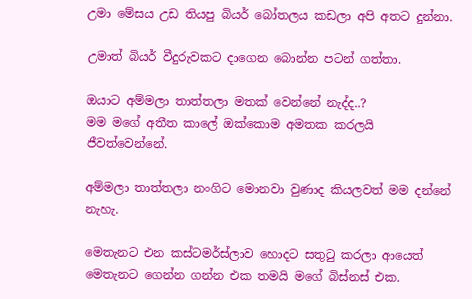උමා මේසය උඩ තියපු බියර් බෝතලය කඩලා අපි අතට දුන්නා.

උමාත් බියර් වීදුරුවකට දාගෙන බොන්න පටන් ගත්තා.

ඔයාට අම්මලා තාත්තලා මතක් වෙන්නේ නැද්ද..?
මම මගේ අතීත කාලේ ඔක්කොම අමතක කරලයි ජීවත්වෙන්නේ.

අම්මලා තාත්තලා නංගිට මොනවා වුණාද කියලවත් මම දන්නේ නැහැ.

මෙතැනට එන කස්ටමර්ස්ලාව හොදට සතුටු කරලා ආයෙත් මෙතැනට ගෙන්න ගන්න එක තමයි මගේ බිස්නස් එක.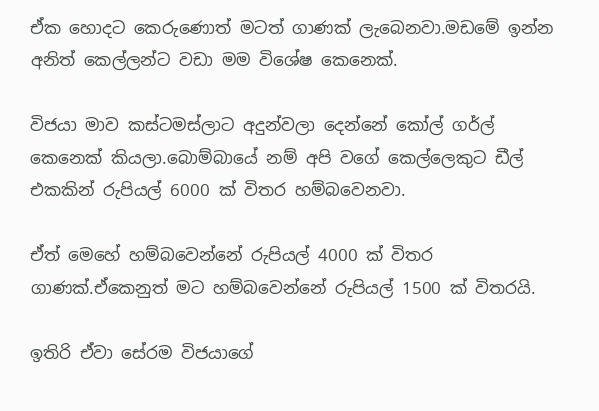ඒක හොදට කෙරුණොත් මටත් ගාණක් ලැබෙනවා.මඩමේ ඉන්න අනිත් කෙල්ලන්ට වඩා මම විශේෂ කෙනෙක්.

විජයා මාව කස්ටමස්ලාට අදුන්වලා දෙන්නේ කෝල් ගර්ල් කෙනෙක් කියලා.බොම්බායේ නම් අපි වගේ කෙල්ලෙකුට ඩීල් එකකින් රුපියල් 6000 ක් විතර හම්බවෙනවා.

ඒත් මෙහේ හම්බවෙන්නේ රුපියල් 4000 ක් විතර ගාණක්.ඒකෙනුත් මට හම්බවෙන්නේ රුපියල් 1500 ක් විතරයි.

ඉතිරි ඒවා සේරම විජයාගේ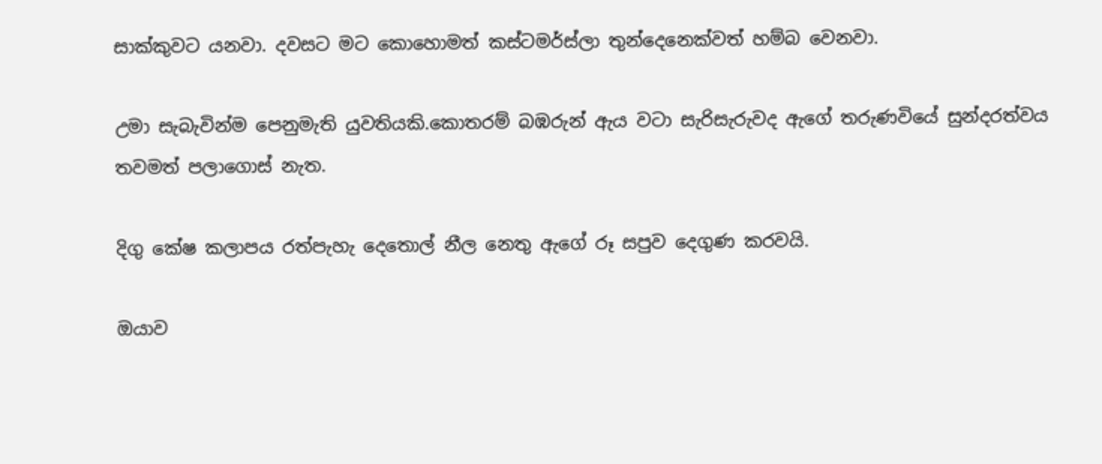සාක්කුවට යනවා. දවසට මට කොහොමත් කස්ටමර්ස්ලා තුන්දෙනෙක්වත් හම්බ වෙනවා.

උමා සැබැවින්ම පෙනුමැති යුවතියකි.කොතරම් බඹරුන් ඇය වටා සැරිසැරුවද ඇගේ තරුණවියේ සුන්දරත්වය තවමත් පලාගොස් නැත.

දිගු කේෂ කලාපය රත්පැහැ දෙතොල් නීල නෙතු ඇගේ රූ සපුව දෙගුණ කරවයි.

ඔයාව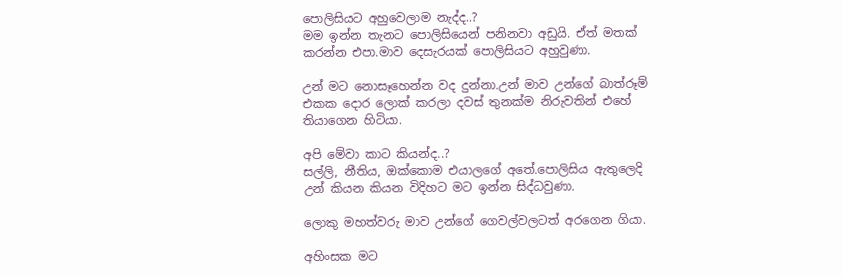පොලිසියට අහුවෙලාම නැද්ද..?
මම ඉන්න තැනට පොලිසියෙන් පනිනවා අඩුයි. ඒත් මතක් කරන්න එපා.මාව දෙසැරයක් පොලිසියට අහුවුණා.

උන් මට නොසෑහෙන්න වද දුන්නා.උන් මාව උන්ගේ බාත්රූම් එකක දොර ලොක් කරලා දවස් තුනක්ම නිරුවතින් එහේ තියාගෙන හිටියා.

අපි මේවා කාට කියන්ද..?
සල්ලි, නීතිය, ඔක්කොම එයාලගේ අතේ.පොලිසිය ඇතුලෙදි උන් කියන කියන විදිහට මට ඉන්න සිද්ධවුණා.

ලොකු මහත්වරු මාව උන්ගේ ගෙවල්වලටත් අරගෙන ගියා.

අහිංසක මට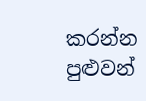කරන්න පුළුවන්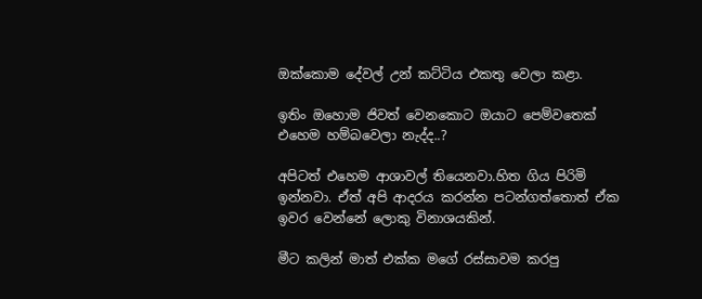ඔක්කොම දේවල් උන් කට්ටිය එකතු වෙලා කළා.

ඉතිං ඔහොම ජිවත් වෙනකොට ඔයාට පෙම්වතෙක් එහෙම හම්බවෙලා නැද්ද..?

අපිටත් එහෙම ආශාවල් තියෙනවා.හිත ගිය පිරිමි ඉන්නවා. ඒත් අපි ආදරය කරන්න පටන්ගත්තොත් ඒක ඉවර වෙන්නේ ලොකු විනාශයකින්.

මීට කලින් මාත් එක්ක මගේ රස්සාවම කරපු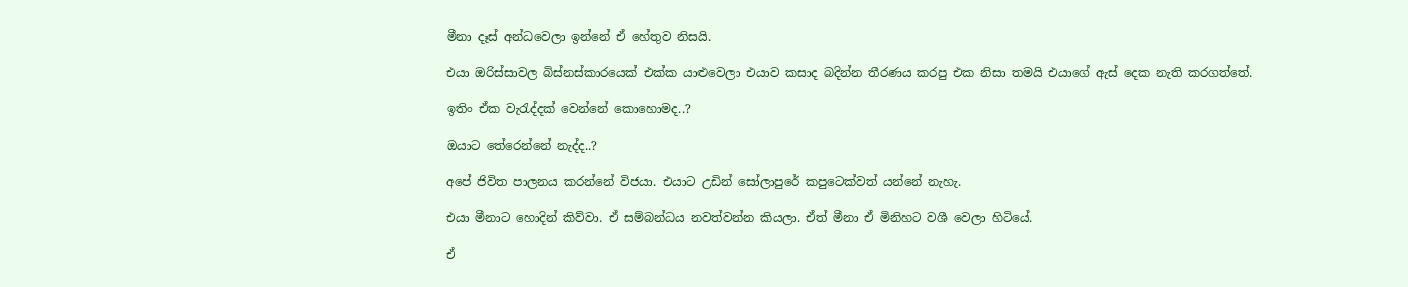මීනා දෑස් අන්ධවෙලා ඉන්නේ ඒ හේතුව නිසයි.

එයා ඔරිස්සාවල බිස්නස්කාරයෙක් එක්ක යාළුවෙලා එයාව කසාද බදින්න තීරණය කරපු එක නිසා තමයි එයාගේ ඇස් දෙක නැති කරගත්තේ.

ඉතිං ඒක වැරැද්දක් වෙන්නේ කොහොමද..?

ඔයාට තේරෙන්නේ නැද්ද..?

අපේ ජිවිත පාලනය කරන්නේ විජයා. එයාට උඩින් සෝලාපුරේ කපුටෙක්වත් යන්නේ නැහැ.

එයා මීනාට හොදින් කිව්වා. ඒ සම්බන්ධය නවත්වන්න කියලා. ඒත් මීනා ඒ මිනිහට වශී වෙලා හිටියේ.

ඒ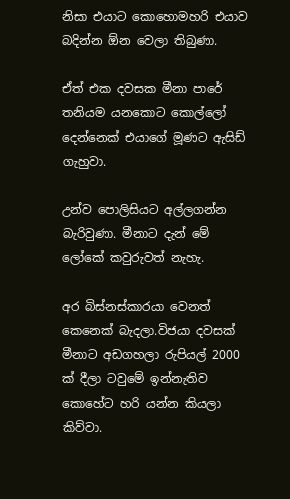නිසා එයාට කොහොමහරි එයාව බදින්න ඕන වෙලා තිබුණා.

ඒත් එක දවසක මීනා පාරේ තනියම යනකොට කොල්ලෝ දෙන්නෙක් එයාගේ මූණට ඇසිඩ් ගැහුවා.

උන්ව පොලිසියට අල්ලගන්න බැරිවුණා. මීනාට දැන් මේ ලෝකේ කවුරුවත් නැහැ.

අර බිස්නස්කාරයා වෙනත් කෙනෙක් බැදලා.විජයා දවසක් මීනාට අඩගහලා රුපියල් 2000 ක් දීලා ටවුමේ ඉන්නැතිව කොහේට හරි යන්න කියලා කිව්වා.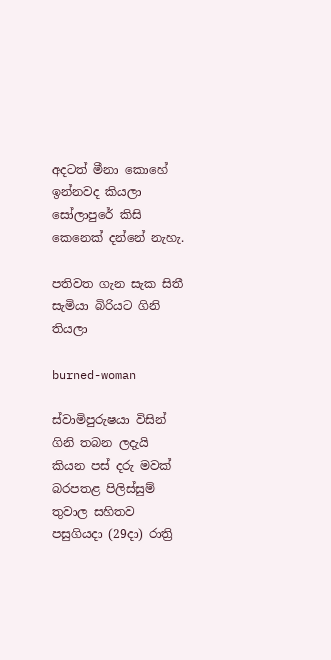අදටත් මීනා කොහේ ඉන්නවද කියලා සෝලාපුරේ කිසි කෙනෙක් දන්නේ නැහැ.

පතිවත ගැන සැක සිතී සැමියා බිරියට ගිනි තියලා

burned-woman

ස්වාමිපුරුෂයා විසින් ගිනි තබන ලදැයි කියන පස් දරු මවක් බරපතළ පිලිස්සුම් තුවාල සහිතව පසුගියදා (29දා) රාත්‍රි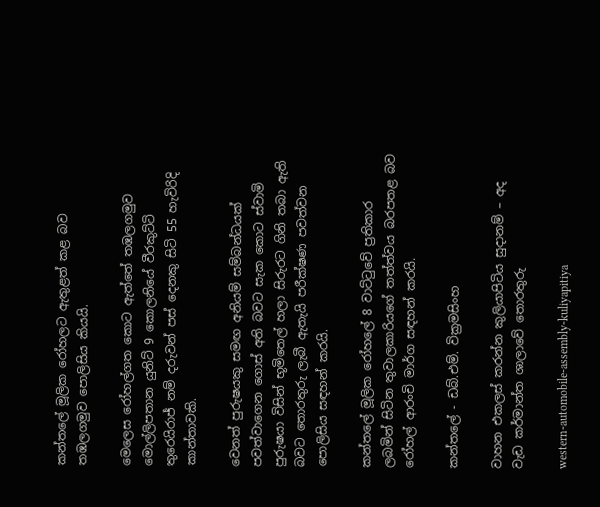කන්තලේ මූලික රෝහලට ඇතුළත් කළ බව තඹලගමුව පොලිසිය කියයි.

මෙලෙස රෝහල්ගත කොට ඇත්තේ තඹලගමුව මොල්ලිපතාන යුනිට් 9 කොලනියේ වීරකුට්ටි තුරෙයිරාජ් නම් දරුවන් පස් දෙනකු සිටි 55 හැවිරිදි කාන්තාවකි.

වෙනත් පුරුෂයකු සමඟ අනියම් සම්බන්ධයක් පවත්වාගෙන ගොස් අති බවට සැක කොට ස්වාමි පුරුෂයා විසින් භූමිතෙල් හලා සිරුරට ගිනි තබා ඇති බවට තොරතුරු ලැබී ඇතැයි පරීක්ෂණ පවත්වන පොලිසිය සඳහන් කරයි.

කන්තලේ මූලික රෝහලේ 8 වාට්ටුවේ ප්‍රතිකාර ලබමින් සිටින තුවාලකාරියගේ තත්ත්වය බරපතළ බව රෝහල් ආරංචි මාර්ග සඳහන් කරයි.

කන්තලේ - ඩබ්.එම්. වික්‍රමසිංහ

වාහන එකලස් කරන්න කුලියාපිටිය සුදානම් – අද වැඩ කර්මාන්ත ශාලාවේ තොරතුරු

western-automobile-assembly-kuliyapitiya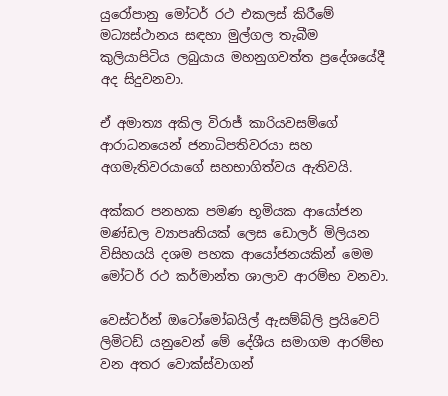යුරෝපානු මෝටර් රථ එකලස් කිරීමේ මධ්‍යස්ථානය සඳහා මුල්ගල තැබීම කුලියාපිටිය ලබුයාය මහනුගවත්ත ප්‍රදේශයේදී අද සිදුවනවා.

ඒ අමාත්‍ය අකිල විරාජ් කාරියවසම්ගේ ආරාධනයෙන් ජනාධිපතිවරයා සහ අගමැතිවරයාගේ සහභාගිත්වය ඇතිවයි.

අක්කර පනහක පමණ භූමියක ආයෝජන මණ්ඩල ව්‍යාපෘතියක් ලෙස ඩොලර් මිලියන විසිහයයි දශම පහක ආයෝජනයකින් මෙම මෝටර් රථ කර්මාන්ත ශාලාව ආරම්භ වනවා.

වෙස්ටර්න් ඔටෝමෝබයිල් ඇසම්බ්ලි ප්‍රයිවෙට් ලිමිටඩ් යනුවෙන් මේ දේශීය සමාගම ආරම්භ වන අතර වොක්ස්වාගන්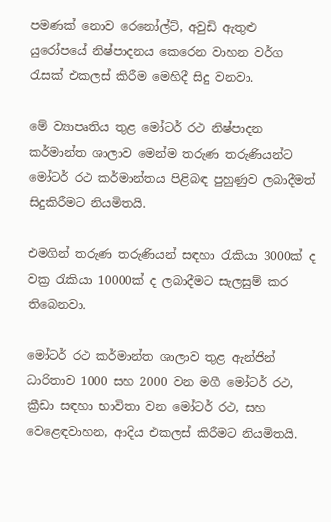පමණක් නොව රෙනෝල්ට්, අවුඩි ඇතුළු යුරෝපයේ නිෂ්පාදනය කෙරෙන වාහන වර්ග රැසක් එකලස් කිරීම මෙහිදී සිදු වනවා.

මේ ව්‍යාපෘතිය තුළ මෝටර් රථ නිෂ්පාදන කර්මාන්ත ශාලාව මෙන්ම තරුණ තරුණියන්ට මෝටර් රථ කර්මාන්තය පිළිබඳ පුහුණුව ලබාදීමත් සිදුකිරීමට නියමිතයි.

එමගින් තරුණ තරුණියන් සඳහා රැකියා 3000ක් ද වක්‍ර රැකියා 10000ක් ද ලබාදීමට සැලසුම් කර තිබෙනවා.

මෝටර් රථ කර්මාන්ත ශාලාව තුළ ඇන්ජින් ධාරිතාව 1000 සහ 2000 වන මගී මෝටර් රථ, ක්‍රීඩා සඳහා භාවිතා වන මෝටර් රථ, සහ වෙළෙඳවාහන, ආදිය එකලස් කිරීමට නියමිතයි.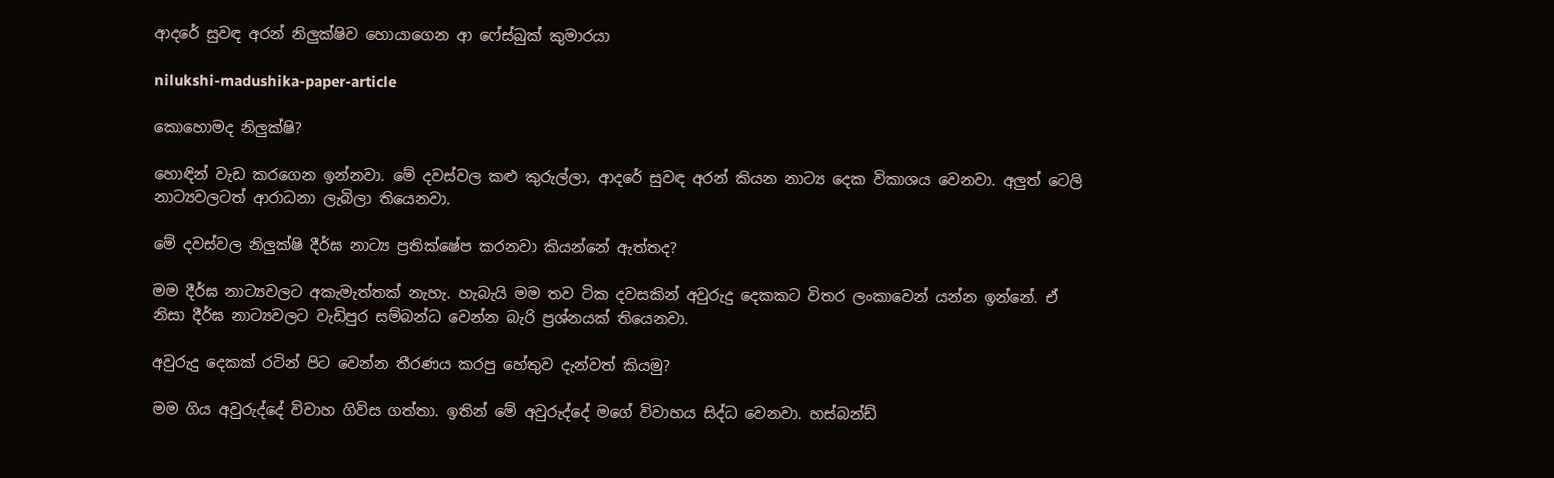ආදරේ සුවඳ අරන් නිලුක්ෂිව හොයාගෙන ආ ෆේස්බුක් කුමාරයා

nilukshi-madushika-paper-article

කොහොමද නිලුක්ෂි?

හොඳින් වැඩ කරගෙන ඉන්නවා. මේ දවස්වල කළු කුරුල්ලා, ආදරේ සුවඳ අරන් කියන නාට්‍ය දෙක විකාශය වෙනවා. අලුත් ටෙලි නාට්‍යවලටත් ආරාධනා ලැබිලා තියෙනවා.

මේ දවස්වල නිලුක්ෂි දීර්ඝ නාට්‍ය ප්‍රතික්ෂේප කරනවා කියන්නේ ඇත්තද?

මම දීර්ඝ නාට්‍යවලට අකැමැත්තක් නැහැ. හැබැයි මම තව ටික දවසකින් අවුරුදු දෙකකට විතර ලංකාවෙන් යන්න ඉන්නේ. ඒ නිසා දීර්ඝ නාට්‍යවලට වැඩිපුර සම්බන්ධ වෙන්න බැරි ප්‍රශ්නයක් තියෙනවා.

අවුරුදු දෙකක් රටින් පිට වෙන්න තීරණය කරපු හේතුව දැන්වත් කියමු?

මම ගිය අවුරුද්දේ විවාහ ගිවිස ගත්තා. ඉතින් මේ අවුරුද්දේ මගේ විවාහය සිද්ධ වෙනවා. හස්බන්ඩ්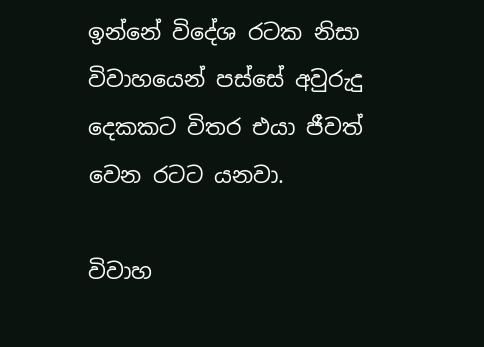ඉන්නේ විදේශ රටක නිසා විවාහයෙන් පස්සේ අවුරුදු දෙකකට විතර එයා ජීවත් වෙන රටට යනවා.

විවාහ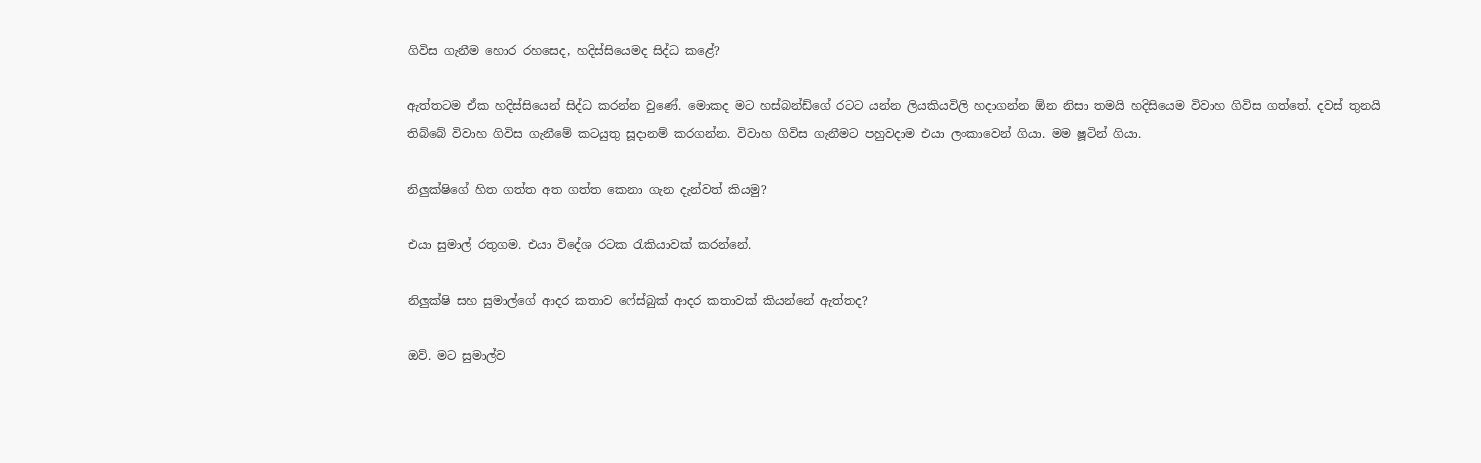ගිවිස ගැනීම හොර රහසෙද, හදිස්සියෙමද සිද්ධ කළේ?

ඇත්තටම ඒක හදිස්සියෙන් සිද්ධ කරන්න වුණේ. මොකද මට හස්බන්ඩ්ගේ රටට යන්න ලියකියවිලි හදාගන්න ඕන නිසා තමයි හදිසියෙම විවාහ ගිවිස ගත්තේ. දවස් තුනයි තිබ්බේ විවාහ ගිවිස ගැනීමේ කටයුතු සූදානම් කරගන්න. විවාහ ගිවිස ගැනීමට පහුවදාම එයා ලංකාවෙන් ගියා. මම ෂූටින් ගියා.

නිලුක්ෂිගේ හිත ගත්ත අත ගත්ත කෙනා ගැන දැන්වත් කියමු?

එයා සුමාල් රතුගම. එයා විදේශ රටක රැකියාවක් කරන්නේ.

නිලුක්ෂි සහ සුමාල්ගේ ආදර කතාව ෆේස්බුක් ආදර කතාවක් කියන්නේ ඇත්තද?

ඔව්. මට සුමාල්ව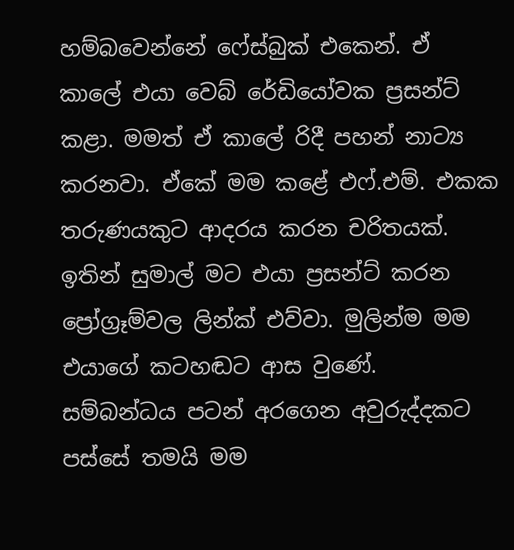හම්බවෙන්නේ ෆේස්බුක් එකෙන්. ඒ කාලේ එයා වෙබ් රේඩියෝවක ප්‍රසන්ට් කළා. මමත් ඒ කාලේ රිදී පහන් නාට්‍ය කරනවා. ඒකේ මම කළේ එෆ්.එම්. එකක තරුණයකුට ආදරය කරන චරිතයක්. ඉතින් සුමාල් මට එයා ප්‍රසන්ට් කරන ප්‍රෝග්‍රෑම්වල ලින්ක් එව්වා. මුලින්ම මම එයාගේ කටහඬට ආස වුණේ. සම්බන්ධය පටන් අරගෙන අවුරුද්දකට පස්සේ තමයි මම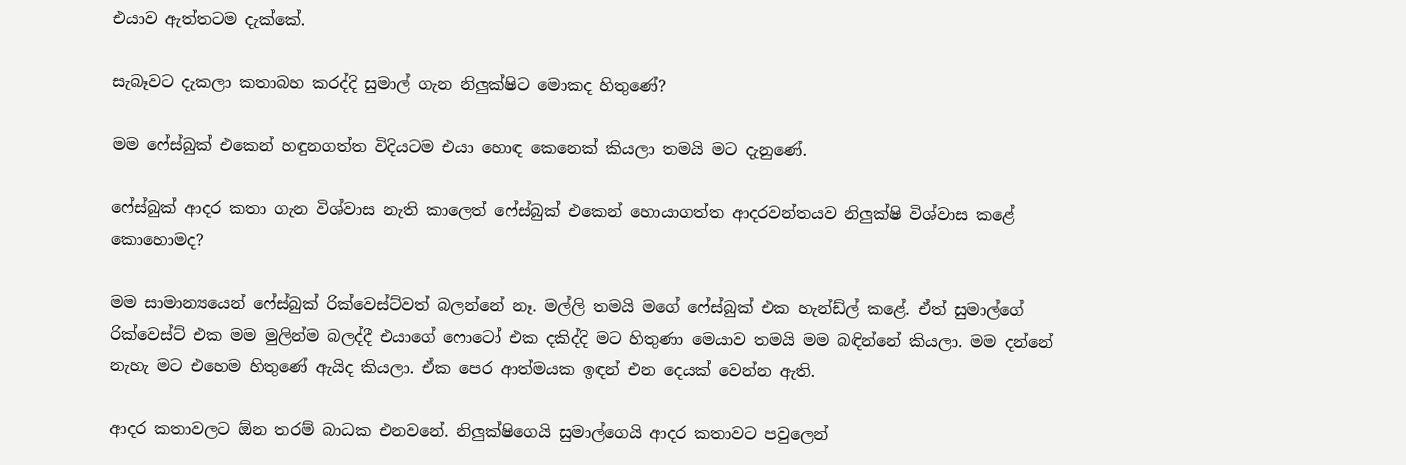එයාව ඇත්තටම දැක්කේ.

සැබෑවට දැකලා කතාබහ කරද්දි සුමාල් ගැන නිලුක්ෂිට මොකද හිතුණේ?

මම ෆේස්බුක් එකෙන් හඳුනගත්ත විදියටම එයා හොඳ කෙනෙක් කියලා තමයි මට දැනුණේ.

ෆේස්බුක් ආදර කතා ගැන විශ්වාස නැති කාලෙත් ෆේස්බුක් එකෙන් හොයාගත්ත ආදරවන්තයව නිලුක්ෂි විශ්වාස කළේ කොහොමද?

මම සාමාන්‍යයෙන් ෆේස්බුක් රික්වෙස්ට්වත් බලන්නේ නෑ. මල්ලි තමයි මගේ ෆේස්බුක් එක හැන්ඩ්ල් කළේ. ඒත් සුමාල්ගේ රික්වෙස්ට් එක මම මුලින්ම බලද්දී එයාගේ ෆොටෝ එක දකිද්දි මට හිතුණා මෙයාව තමයි මම බඳින්නේ කියලා. මම දන්නේ නැහැ මට එහෙම හිතුණේ ඇයිද කියලා. ඒක පෙර ආත්මයක ඉඳන් එන දෙයක් වෙන්න ඇති.

ආදර කතාවලට ඕන තරම් බාධක එනවනේ. නිලුක්ෂිගෙයි සුමාල්ගෙයි ආදර කතාවට පවුලෙන්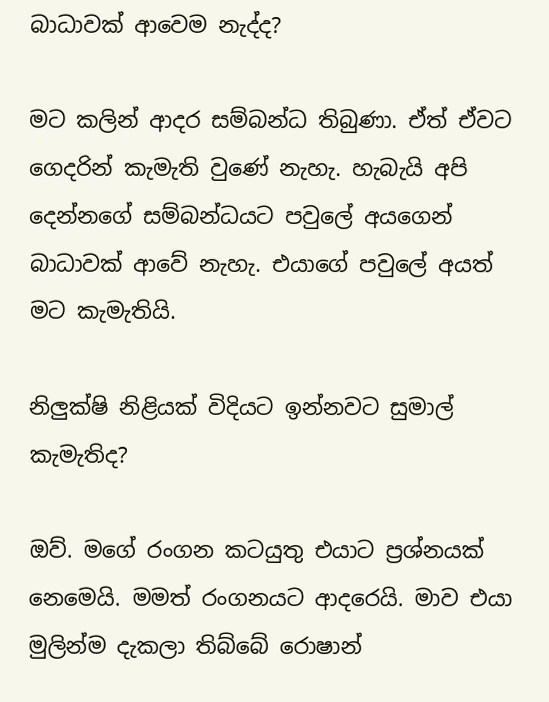බාධාවක් ආවෙම නැද්ද?

මට කලින් ආදර සම්බන්ධ තිබුණා. ඒත් ඒවට ගෙදරින් කැමැති වුණේ නැහැ. හැබැයි අපි දෙන්නගේ සම්බන්ධයට පවුලේ අයගෙන් බාධාවක් ආවේ නැහැ. එයාගේ පවුලේ අයත් මට කැමැතියි.

නිලුක්ෂි නිළියක් විදියට ඉන්නවට සුමාල් කැමැතිද?

ඔව්. මගේ රංගන කටයුතු එයාට ප්‍රශ්නයක් නෙමෙයි. මමත් රංගනයට ආදරෙයි. මාව එයා මුලින්ම දැකලා තිබ්බේ රොෂාන්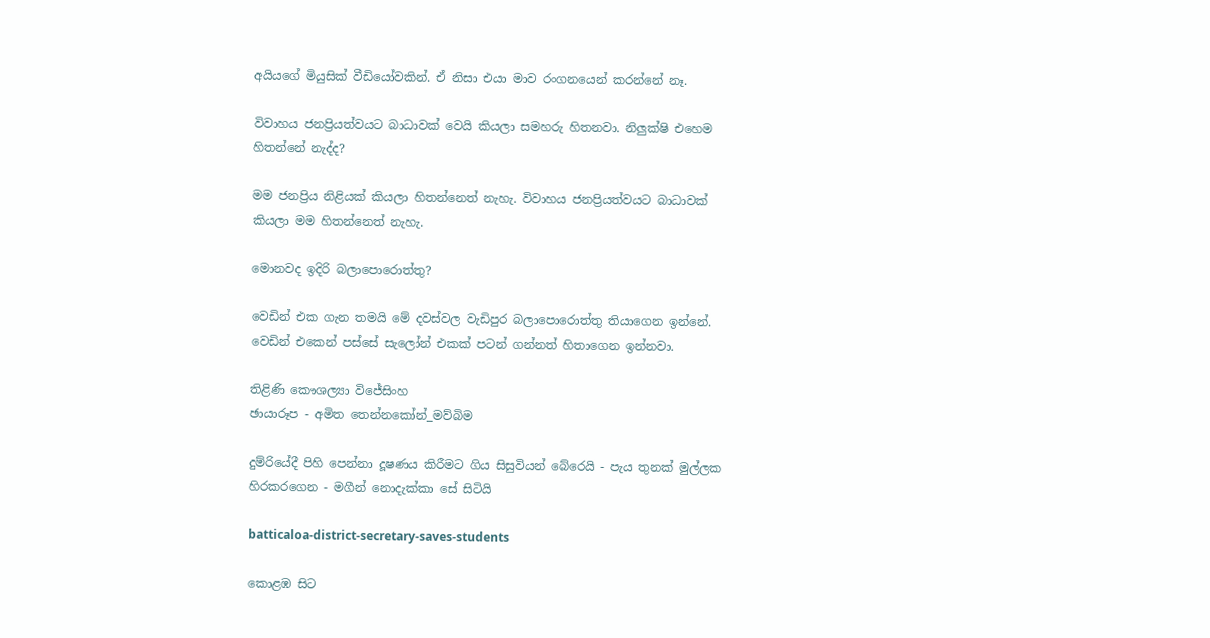අයියගේ මියුසික් වීඩියෝවකින්. ඒ නිසා එයා මාව රංගනයෙන් කරන්නේ නෑ.

විවාහය ජනප්‍රියත්වයට බාධාවක් වෙයි කියලා සමහරු හිතනවා. නිලුක්ෂි එහෙම හිතන්නේ නැද්ද?

මම ජනප්‍රිය නිළියක් කියලා හිතන්නෙත් නැහැ. විවාහය ජනප්‍රියත්වයට බාධාවක් කියලා මම හිතන්නෙත් නැහැ.

මොනවද ඉදිරි බලාපොරොත්තු?

වෙඩින් එක ගැන තමයි මේ දවස්වල වැඩිපුර බලාපොරොත්තු තියාගෙන ඉන්නේ. වෙඩින් එකෙන් පස්සේ සැලෝන් එකක් පටන් ගන්නත් හිතාගෙන ඉන්නවා.

තිළිණි කෞශල්‍යා විජේසිංහ
ඡායාරූප - අමිත තෙන්නකෝන්_මව්බිම

දුම්රියේදී පිහි පෙන්නා දූෂණය කිරීමට ගිය සිසුවියන් බේරෙයි - පැය තුනක් මුල්ලක හිරකරගෙන - මගීන් නොදැක්කා සේ සිටියි

batticaloa-district-secretary-saves-students

කොළඹ සිට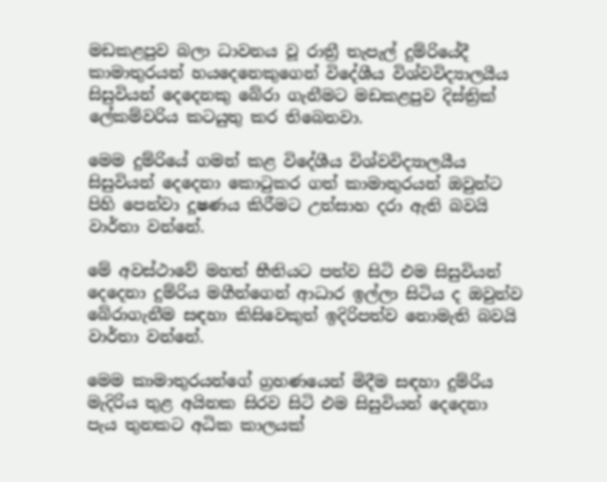මඩකළපුව බලා ධාවනය වූ රාත්‍රී තැපැල් දුම්රියේදී කාමාතුරයන් හයදෙනෙකුගෙන් විදේශීය විශ්වවිද්‍යාලයීය සිසුවියන් දෙදෙනකු බේරා ගැනීමට මඩකළපුව දිස්ත්‍රික් ලේකම්වරිය කටයුතු කර තිබෙනවා.

මෙම දුම්රියේ ගමන් කළ විදේශීය විශ්වවිද්‍යාලයීය සිසුවියන් දෙදෙනා කොටුකර ගත් කාමාතුරයන් ඔවුන්ට පිහි පෙන්වා දූෂණය කිරීමට උත්සාහ දරා ඇති බවයි වාර්තා වන්නේ.

මේ අවස්ථාවේ මහත් භීතියට පත්ව සිටි එම සිසුවියන් දෙදෙනා දුම්රිය මගීන්ගෙන් ආධාර ඉල්ලා සිටිය ද ඔවුන්ව බේරාගැනීම සඳහා කිසිවෙකුත් ඉදිරිපත්ව නොමැති බවයි වාර්තා වන්නේ.

මෙම කාමාතුරයන්ගේ ග්‍රහණයෙන් මිදීම සඳහා දුම්රිය මැදිරිය තුළ අයිනක සිරව සිටි එම සිසුවියන් දෙදෙනා පැය තුනකට අධික කාලයක්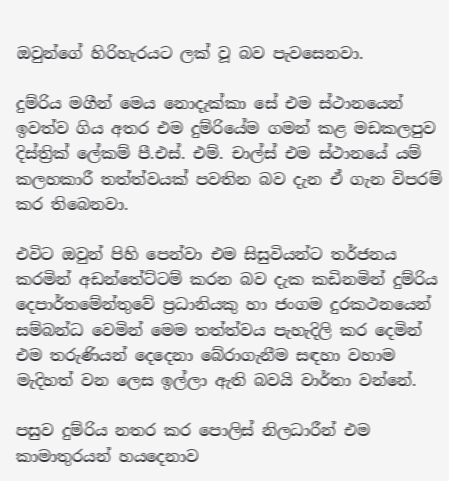ඔවුන්ගේ හිරිහැරයට ලක් වූ බව පැවසෙනවා.

දුම්රිය මගීන් මෙය නොදැක්කා සේ එම ස්ථානයෙන් ඉවත්ව ගිය අතර එම දුම්රියේම ගමන් කළ මඩකලපුව දිස්ත්‍රික් ලේකම් පී.එස්. එම්. චාල්ස් එම ස්ථානයේ යම් කලහකාරී තත්ත්වයක් පවතින බව දැන ඒ ගැන විපරම් කර තිබෙනවා.

එවිට ඔවුන් පිහි පෙන්වා එම සිසුවියන්ට තර්ජනය කරමින් අඩන්තේට්ටම් කරන බව දැක කඩිනමින් දුම්රිය දෙපාර්තමේන්තුවේ ප්‍රධානියකු හා ජංගම දුරකථනයෙන් සම්බන්ධ වෙමින් මෙම තත්ත්වය පැහැදිලි කර දෙමින් එම තරුණියන් දෙදෙනා බේරාගැනීම සඳහා වහාම මැදිහත් වන ලෙස ඉල්ලා ඇති බවයි වාර්තා වන්නේ.

පසුව දුම්රිය නතර කර පොලිස් නිලධාරීන් එම කාමාතුරයන් හයදෙනාව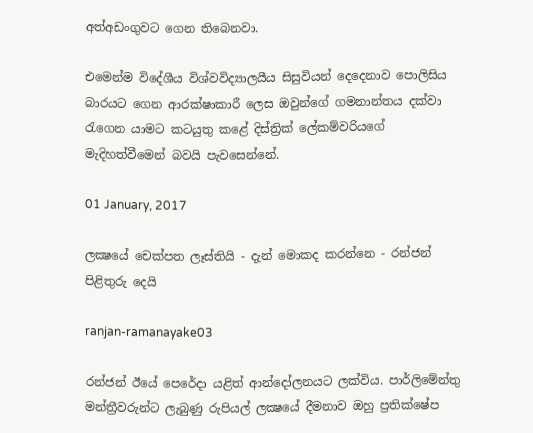අත්අඩංගුවට ගෙන තිබෙනවා.

එමෙන්ම විදේශීය විශ්වවිද්‍යාලයීය සිසුවියන් දෙදෙනාව පොලිසිය බාරයට ගෙන ආරක්ෂාකාරී ලෙස ඔවුන්ගේ ගමනාන්තය දක්වා රැගෙන යාමට කටයුතු කළේ දිස්ත්‍රික් ලේකම්වරියගේ මැදිහත්වීමෙන් බවයි පැවසෙන්නේ.

01 January, 2017

ලක්‍ෂයේ චෙක්‌පත ලෑස්‌තියි - දැන් මොකද කරන්නෙ - රන්ජන් පිළිතුරු දෙයි

ranjan-ramanayake03

රන්ජන් ඊයේ පෙරේදා යළිත් ආන්දෝලනයට ලක්‌විය. පාර්ලිමේන්තු මන්ත්‍රීවරුන්ට ලැබුණු රුපියල් ලක්‍ෂයේ දීමනාව ඔහු ප්‍රතික්‌ෂේප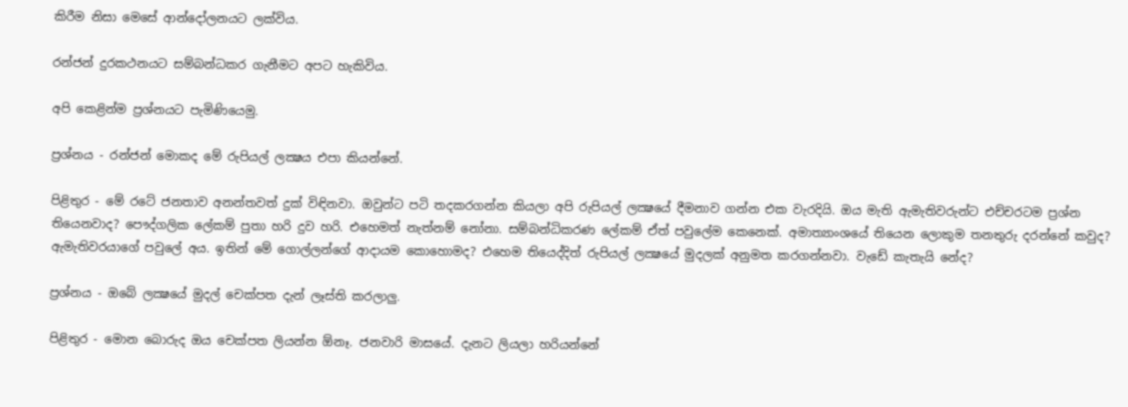කිරීම නිසා මෙසේ ආන්දෝලනයට ලක්‌විය.

රන්ජන් දුරකථනයට සම්බන්ධකර ගැනීමට අපට හැකිවිය.

අපි කෙළින්ම ප්‍රශ්නයට පැමිණියෙමු.

ප්‍රශ්නය - රන්ජන් මොකද මේ රුපියල් ලක්‍ෂය එපා කියන්නේ.

පිළිතුර - මේ රටේ ජනතාව අනන්තවත් දුක්‌ විඳිනවා. ඔවුන්ට පටි තදකරගන්න කියලා අපි රුපියල් ලක්‍ෂයේ දීමනාව ගන්න එක වැරදියි. ඔය මැති ඇමැතිවරුන්ට එච්චරටම ප්‍රශ්න තියෙනවාද? පෞද්ගලික ලේකම් පුතා හරි දුව හරි. එහෙමත් නැත්නම් නෝනා. සම්බන්ධිකරණ ලේකම් ඒත් පවුලේම කෙනෙක්‌. අමාත්‍යාංශයේ තියෙන ලොකුම තනතුරු දරන්නේ කවුද? ඇමැතිවරයාගේ පවුලේ අය. ඉතින් මේ ගොල්ලන්ගේ ආදායම කොහොමද? එහෙම තියෙද්දිත් රුපියල් ලක්‍ෂයේ මුදලක්‌ අනුමත කරගන්නවා. වැඩේ කැතැයි නේද?

ප්‍රශ්නය - ඔබේ ලක්‍ෂයේ මුදල් චෙක්‌පත දැන් ලෑස්‌ති කරලාලු.

පිළිතුර - මොන බොරුද ඔය චෙක්‌පත ලියන්න ඕනෑ. ජනවාරි මාසයේ. දැනට ලියලා හරියන්නේ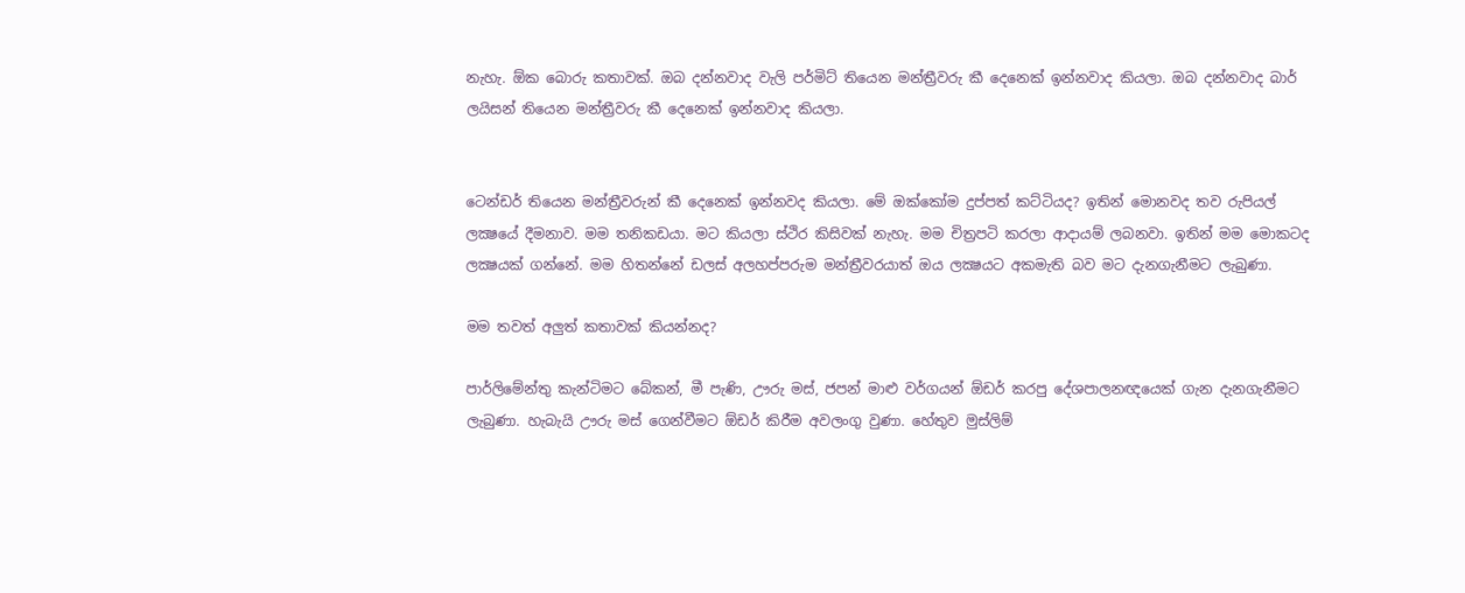නැහැ. ඕක බොරු කතාවක්‌. ඔබ දන්නවාද වැලි පර්මිට්‌ තියෙන මන්ත්‍රීවරු කී දෙනෙක්‌ ඉන්නවාද කියලා. ඔබ දන්නවාද බාර් ලයිසන් තියෙන මන්ත්‍රීවරු කී දෙනෙක්‌ ඉන්නවාද කියලා.


ටෙන්ඩර් තියෙන මන්ත්‍රීවරුන් කී දෙනෙක්‌ ඉන්නවද කියලා. මේ ඔක්‌කෝම දුප්පත් කට්‌ටියද? ඉතින් මොනවද තව රුපියල් ලක්‍ෂයේ දීමනාව. මම තනිකඩයා. මට කියලා ස්‌ථිර කිසිවක්‌ නැහැ. මම චිත්‍රපටි කරලා ආදායම් ලබනවා. ඉතින් මම මොකටද ලක්‍ෂයක්‌ ගන්නේ. මම හිතන්නේ ඩලස්‌ අලහප්පරුම මන්ත්‍රීවරයාත් ඔය ලක්‍ෂයට අකමැති බව මට දැනගැනීමට ලැබුණා.

මම තවත් අලුත් කතාවක්‌ කියන්නද?

පාර්ලිමේන්තු කැන්ටිමට බේකන්, මී පැණි, ඌරු මස්‌, ජපන් මාළු වර්ගයන් ඕඩර් කරපු දේශපාලනඥයෙක්‌ ගැන දැනගැනීමට ලැබුණා. හැබැයි ඌරු මස්‌ ගෙන්වීමට ඕඩර් කිරීම අවලංගු වුණා. හේතුව මුස්‌ලිම්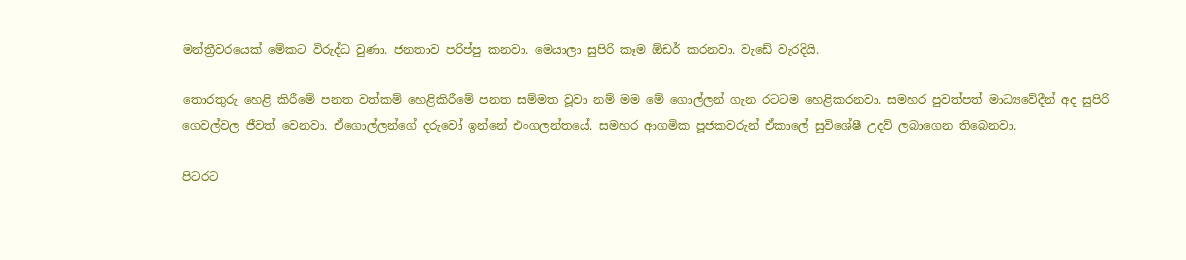මන්ත්‍රීවරයෙක්‌ මේකට විරුද්ධ වුණා. ජනතාව පරිප්පු කනවා. මෙයාලා සුපිරි කෑම ඕඩර් කරනවා. වැඩේ වැරදියි.

තොරතුරු හෙළි කිරීමේ පනත වත්කම් හෙළිකිරීමේ පනත සම්මත වූවා නම් මම මේ ගොල්ලන් ගැන රටටම හෙළිකරනවා. සමහර පුවත්පත් මාධ්‍යවේදීන් අද සුපිරි ගෙවල්වල ජීවත් වෙනවා. ඒගොල්ලන්ගේ දරුවෝ ඉන්නේ එංගලන්තයේ. සමහර ආගමික පූජකවරුන් ඒකාලේ සුවිශේෂී උදව් ලබාගෙන තිබෙනවා.

පිටරට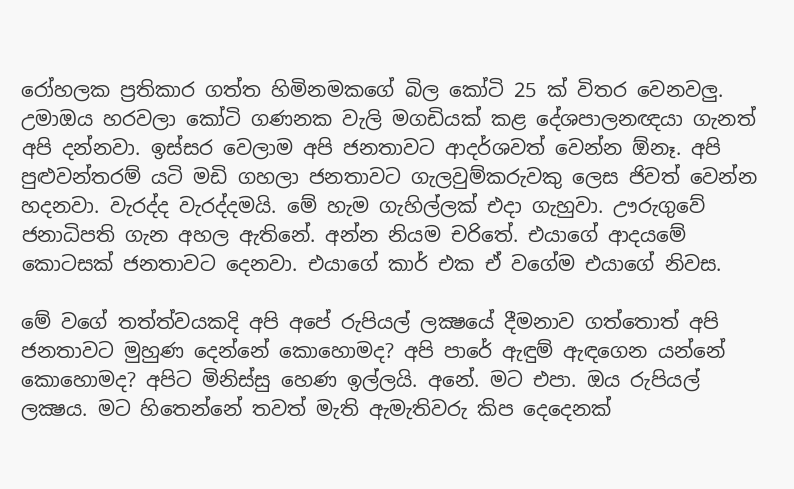රෝහලක ප්‍රතිකාර ගත්ත හිමිනමකගේ බිල කෝටි 25 ක්‌ විතර වෙනවලු. උමාඔය හරවලා කෝටි ගණනක වැලි මගඩියක්‌ කළ දේශපාලනඥයා ගැනත් අපි දන්නවා. ඉස්‌සර වෙලාම අපි ජනතාවට ආදර්ශවත් වෙන්න ඕනෑ. අපි පුළුවන්තරම් යටි මඩි ගහලා ජනතාවට ගැලවුම්කරුවකු ලෙස ජිවත් වෙන්න හදනවා. වැරද්ද වැරද්දමයි. මේ හැම ගැහිල්ලක්‌ එදා ගැහුවා. ඌරුගුවේ ජනාධිපති ගැන අහල ඇතිනේ. අන්න නියම චරිතේ. එයාගේ ආදයමේ කොටසක්‌ ජනතාවට දෙනවා. එයාගේ කාර් එක ඒ වගේම එයාගේ නිවස.

මේ වගේ තත්ත්වයකදි අපි අපේ රුපියල් ලක්‍ෂයේ දීමනාව ගත්තොත් අපි ජනතාවට මුහුණ දෙන්නේ කොහොමද? අපි පාරේ ඇඳුම් ඇඳගෙන යන්නේ කොහොමද? අපිට මිනිස්‌සු හෙණ ඉල්ලයි. අනේ. මට එපා. ඔය රුපියල් ලක්‍ෂය. මට හිතෙන්නේ තවත් මැති ඇමැතිවරු කිප දෙදෙනක්‌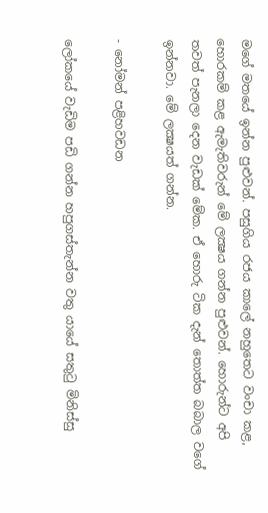මගේ මතයේ ඉන්න පුළුවන්. පසුගිය රජය කාලේ නහුතෙට වංචා කළ, හොරකම් කළ ඇමැතිවරුන් මේ ලක්‍ෂය ගන්න පුළුවන්. හොරුන්ට අපි තවත් පැනලා දෙන වැඩක්‌ මේක. ඒ හොරු ටික දැන් තොත්ත බබාල වගේ ඉන්නවා. මේ ලක්‍ෂයත් ගන්න.

- නෝමන් පළිහවඩන

ලෝකයේ වැඩිම පඩි ගන්න හපුගස්‌තැන්න වතු යායේ සතුටු මිනිස්‌සු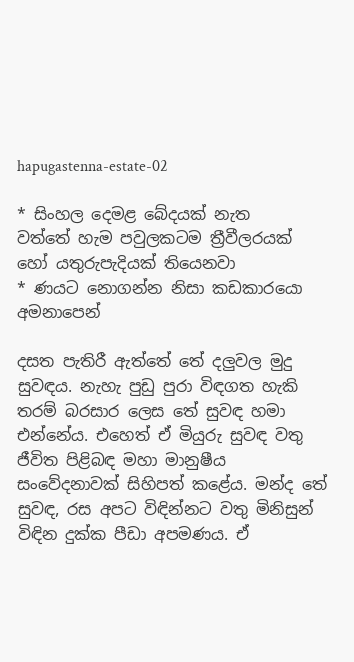hapugastenna-estate-02

* සිංහල දෙමළ බේදයක්‌ නැත
වත්තේ හැම පවුලකටම ත්‍රීවීලරයක්‌
හෝ යතුරුපැදියක්‌ තියෙනවා
* ණයට නොගන්න නිසා කඩකාරයො අමනාපෙන්

දසත පැතිරී ඇත්තේ තේ දලුවල මුදු සුවඳය. නැහැ පුඩු පුරා විඳගත හැකි තරම් බරසාර ලෙස තේ සුවඳ හමා එන්නේය. එහෙත් ඒ මියුරු සුවඳ වතු ජීවිත පිළිබඳ මහා මානුෂීය සංවේදනාවක්‌ සිහිපත් කළේය. මන්ද තේ සුවඳ, රස අපට විඳින්නට වතු මිනිසුන් විඳින දුක්‌ක පීඩා අපමණය. ඒ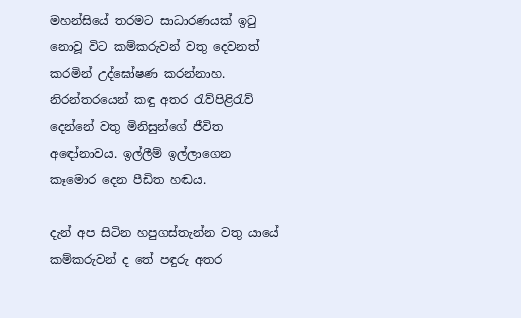මහන්සියේ තරමට සාධාරණයක්‌ ඉටු නොවූ විට කම්කරුවන් වතු දෙවනත් කරමින් උද්ඝෝෂණ කරන්නාහ. නිරන්තරයෙන් කඳු අතර රැව්පිළිරැව් දෙන්නේ වතු මිනිසුන්ගේ ජීවිත අඳෝනාවය. ඉල්ලීම් ඉල්ලාගෙන කෑමොර දෙන පීඩිත හඬය.

දැන් අප සිටින හපුගස්‌තැන්න වතු යායේ කම්කරුවන් ද තේ පඳුරු අතර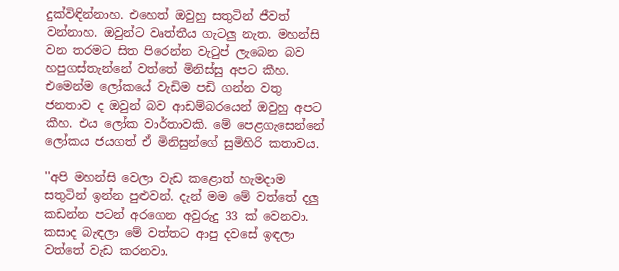දුක්‌විඳින්නාහ. එහෙත් ඔවුහු සතුටින් ජීවත් වන්නාහ. ඔවුන්ට වෘත්තීය ගැටලු නැත. මහන්සි වන තරමට සිත පිරෙන්න වැටුප් ලැබෙන බව හපුගස්‌තැන්නේ වත්තේ මිනිස්‌සු අපට කීහ. එමෙන්ම ලෝකයේ වැඩිම පඩි ගන්න වතු ජනතාව ද ඔවුන් බව ආඩම්බරයෙන් ඔවුහු අපට කීහ. එය ලෝක වාර්තාවකි. මේ පෙළගැසෙන්නේ ලෝකය ජයගත් ඒ මිනිසුන්ගේ සුමිහිරි කතාවය.

''අපි මහන්සි වෙලා වැඩ කළොත් හැමදාම සතුටින් ඉන්න පුළුවන්. දැන් මම මේ වත්තේ දලු කඩන්න පටන් අරගෙන අවුරුදු 33 ක්‌ වෙනවා. කසාද බැඳලා මේ වත්තට ආපු දවසේ ඉඳලා වත්තේ වැඩ කරනවා.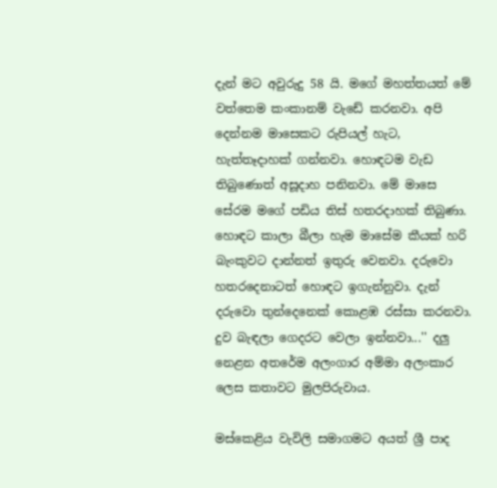දැන් මට අවුරුදු 58 යි. මගේ මහත්තයත් මේ වත්තෙම කංකානම් වැඩේ කරනවා. අපි දෙන්නම මාසෙකට රුපියල් හැට, හැත්තෑදාහක්‌ ගන්නවා. හොඳටම වැඩ තිබුණොත් අසූදාහ පනිනවා. මේ මාසෙ සේරම මගේ පඩිය තිස්‌ හතරදාහක්‌ තිබුණා. හොඳට කාලා බීලා හැම මාසේම කීයක්‌ හරි බැංකුවට දාන්නත් ඉතුරු වෙනවා. දරුවො හතරදෙනාටත් හොඳට ඉගැන්නුවා. දැන් දරුවො තුන්දෙනෙක්‌ කොළඹ රස්‌සා කරනවා. දුව බැඳලා ගෙදරට වෙලා ඉන්නවා...'' දලු නෙළන අතරේම අලංගාර අම්මා අලංකාර ලෙස කතාවට මුලපිරුවාය.

මස්‌කෙළිය වැවිලි සමාගමට අයත් ශ්‍රී පාද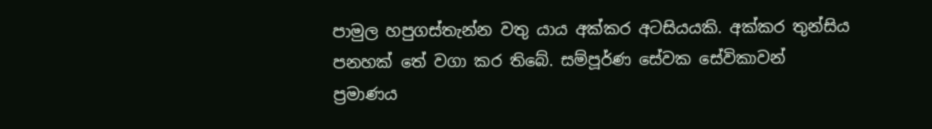පාමුල හපුගස්‌තැන්න වතු යාය අක්‌කර අටසියයකි. අක්‌කර තුන්සිය පනහක්‌ තේ වගා කර තිබේ. සම්පූර්ණ සේවක සේවිකාවන් ප්‍රමාණය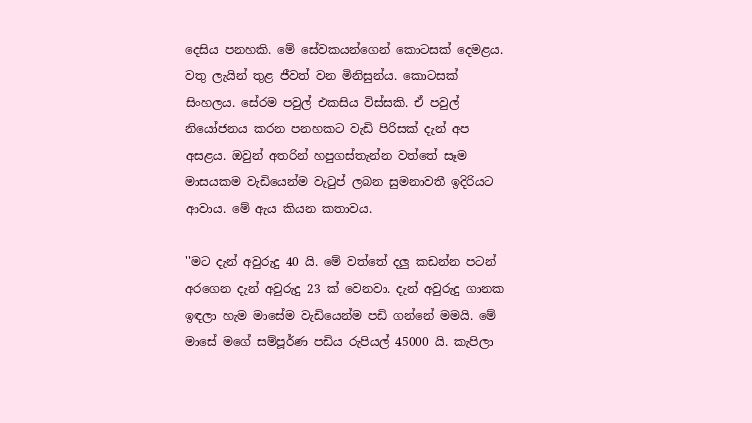දෙසිය පනහකි. මේ සේවකයන්ගෙන් කොටසක්‌ දෙමළය. වතු ලැයින් තුළ ජීවත් වන මිනිසුන්ය. කොටසක්‌ සිංහලය. සේරම පවුල් එකසිය විස්‌සකි. ඒ පවුල් නියෝජනය කරන පනහකට වැඩි පිරිසක්‌ දැන් අප අසළය. ඔවුන් අතරින් හපුගස්‌තැන්න වත්තේ සෑම මාසයකම වැඩියෙන්ම වැටුප් ලබන සුමනාවතී ඉදිරියට ආවාය. මේ ඇය කියන කතාවය.

''මට දැන් අවුරුදු 40 යි. මේ වත්තේ දලු කඩන්න පටන් අරගෙන දැන් අවුරුදු 23 ක්‌ වෙනවා. දැන් අවුරුදු ගානක ඉඳලා හැම මාසේම වැඩියෙන්ම පඩි ගන්නේ මමයි. මේ මාසේ මගේ සම්පූර්ණ පඩිය රුපියල් 45000 යි. කැපිලා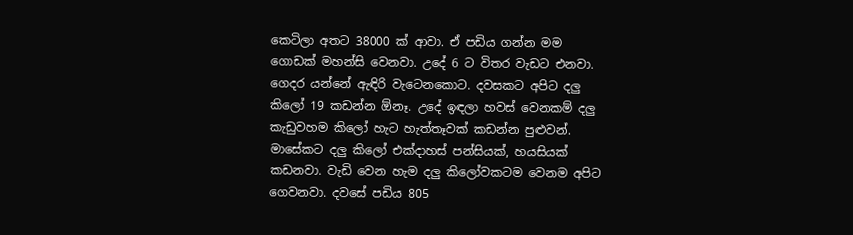කෙටිලා අතට 38000 ක්‌ ආවා. ඒ පඩිය ගන්න මම ගොඩක්‌ මහන්සි වෙනවා. උදේ 6 ට විතර වැඩට එනවා. ගෙදර යන්නේ ඇඳිරි වැටෙනකොට. දවසකට අපිට දලු කිලෝ 19 කඩන්න ඕනෑ. උදේ ඉඳලා හවස්‌ වෙනකම් දලු කැඩුවහම කිලෝ හැට හැත්තෑවක්‌ කඩන්න පුළුවන්. මාසේකට දලු කිලෝ එක්‌දාහස්‌ පන්සියක්‌, හයසියක්‌ කඩනවා. වැඩි වෙන හැම දලු කිලෝවකටම වෙනම අපිට ගෙවනවා. දවසේ පඩිය 805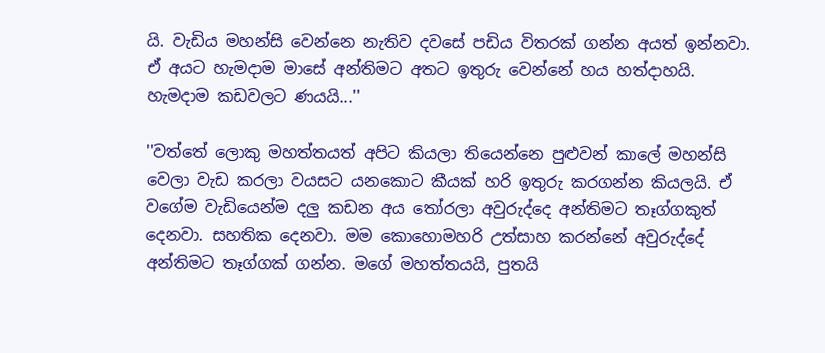යි. වැඩිය මහන්සි වෙන්නෙ නැතිව දවසේ පඩිය විතරක්‌ ගන්න අයත් ඉන්නවා. ඒ අයට හැමදාම මාසේ අන්තිමට අතට ඉතුරු වෙන්නේ හය හත්දාහයි. හැමදාම කඩවලට ණයයි...''

''වත්තේ ලොකු මහත්තයත් අපිට කියලා තියෙන්නෙ පුළුවන් කාලේ මහන්සි වෙලා වැඩ කරලා වයසට යනකොට කීයක්‌ හරි ඉතුරු කරගන්න කියලයි. ඒ වගේම වැඩියෙන්ම දලු කඩන අය තෝරලා අවුරුද්දෙ අන්තිමට තෑග්ගකුත් දෙනවා. සහතික දෙනවා. මම කොහොමහරි උත්සාහ කරන්නේ අවුරුද්දේ අන්තිමට තෑග්ගක්‌ ගන්න. මගේ මහත්තයයි, පුතයි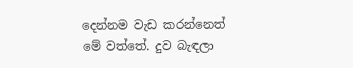දෙන්නම වැඩ කරන්නෙත් මේ වත්තේ. දුව බැඳලා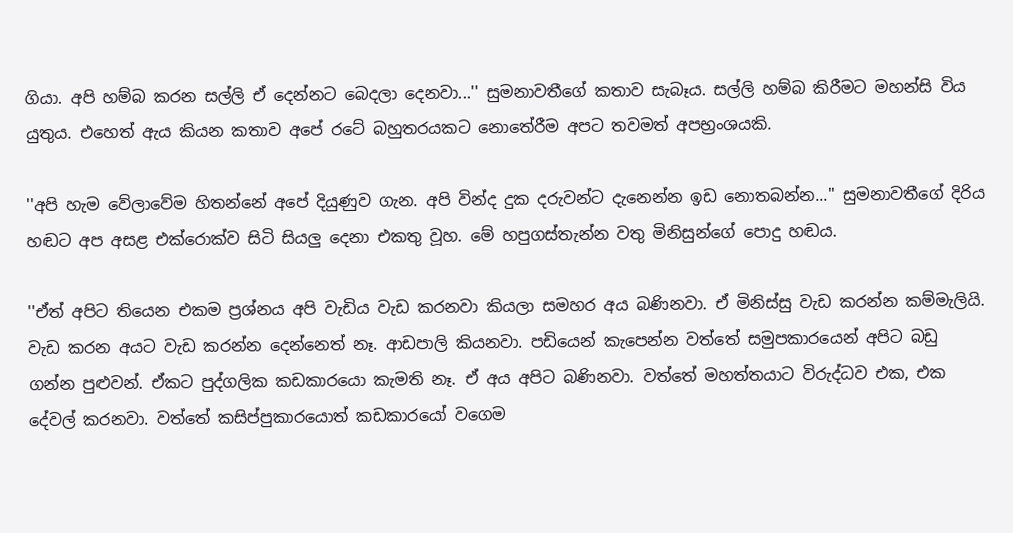ගියා. අපි හම්බ කරන සල්ලි ඒ දෙන්නට බෙදලා දෙනවා...'' සුමනාවතීගේ කතාව සැබෑය. සල්ලි හම්බ කිරීමට මහන්සි විය යුතුය. එහෙත් ඇය කියන කතාව අපේ රටේ බහුතරයකට නොතේරීම අපට තවමත් අපභ්‍රංශයකි.

''අපි හැම වේලාවේම හිතන්නේ අපේ දියුණුව ගැන. අපි වින්ද දුක දරුවන්ට දැනෙන්න ඉඩ නොතබන්න...'' සුමනාවතීගේ දිරිය හඬට අප අසළ එක්‌රොක්‌ව සිටි සියලු දෙනා එකතු වූහ. මේ හපුගස්‌තැන්න වතු මිනිසුන්ගේ පොදු හඬය.

''ඒත් අපිට තියෙන එකම ප්‍රශ්නය අපි වැඩිය වැඩ කරනවා කියලා සමහර අය බණිනවා. ඒ මිනිස්‌සු වැඩ කරන්න කම්මැලියි. වැඩ කරන අයට වැඩ කරන්න දෙන්නෙත් නෑ. ආඩපාලි කියනවා. පඩියෙන් කැපෙන්න වත්තේ සමුපකාරයෙන් අපිට බඩු ගන්න පුළුවන්. ඒකට පුද්ගලික කඩකාරයො කැමති නෑ. ඒ අය අපිට බණිනවා. වත්තේ මහත්තයාට විරුද්ධව එක, එක දේවල් කරනවා. වත්තේ කසිප්පුකාරයොත් කඩකාරයෝ වගෙම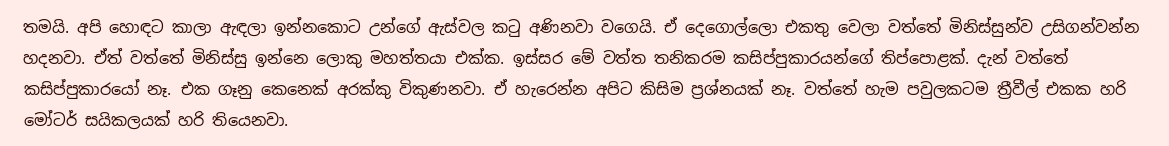තමයි. අපි හොඳට කාලා ඇඳලා ඉන්නකොට උන්ගේ ඇස්‌වල කටු අණිනවා වගෙයි. ඒ දෙගොල්ලො එකතු වෙලා වත්තේ මිනිස්‌සුන්ව උසිගන්වන්න හදනවා. ඒත් වත්තේ මිනිස්‌සු ඉන්නෙ ලොකු මහත්තයා එක්‌ක. ඉස්‌සර මේ වත්ත තනිකරම කසිප්පුකාරයන්ගේ තිප්පොළක්‌. දැන් වත්තේ කසිප්පුකාරයෝ නෑ. එක ගෑනු කෙනෙක්‌ අරක්‌කු විකුණනවා. ඒ හැරෙන්න අපිට කිසිම ප්‍රශ්නයක්‌ නෑ. වත්තේ හැම පවුලකටම ත්‍රීවීල් එකක හරි මෝටර් සයිකලයක්‌ හරි තියෙනවා.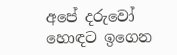අපේ දරුවෝ හොඳට ඉගෙන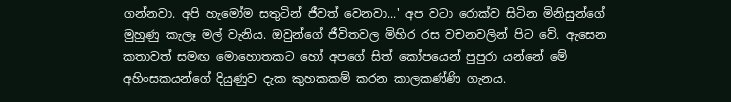ගන්නවා. අපි හැමෝම සතුටින් ජීවත් වෙනවා...' අප වටා රොක්‌ව සිටින මිනිසුන්ගේ මුහුණු කැලෑ මල් වැනිය. ඔවුන්ගේ ජීවිතවල මිහිර රස වචනවලින් පිට වේ. ඇසෙන කතාවත් සමඟ මොහොතකට හෝ අපගේ සිත් කෝපයෙන් පුපුරා යන්නේ මේ අහිංසකයන්ගේ දියුණුව දැක කුහකකම් කරන කාලකණ්‌ණි ගැනය.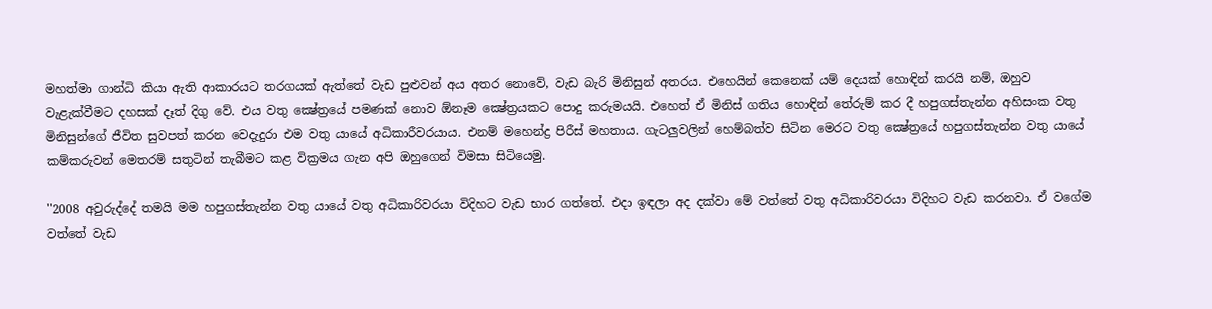මහත්මා ගාන්ධි කියා ඇති ආකාරයට තරගයක්‌ ඇත්තේ වැඩ පුළුවන් අය අතර නොවේ, වැඩ බැරි මිනිසුන් අතරය. එහෙයින් කෙනෙක්‌ යම් දෙයක්‌ හොඳින් කරයි නම්, ඔහුව වැළැක්‌වීමට දහසක්‌ දෑත් දිගු වේ. එය වතු ක්‍ෂේත්‍රයේ පමණක්‌ නොව ඕනෑම ක්‍ෂේත්‍රයකට පොදු කරුමයයි. එහෙත් ඒ මිනිස්‌ ගතිය හොඳින් තේරුම් කර දී හපුගස්‌තැන්න අහිසංක වතු මිනිසුන්ගේ ජීවිත සුවපත් කරන වෙදැදුරා එම වතු යායේ අධිකාරීවරයාය. එනම් මහෙන්ද්‍ර පිරීස්‌ මහතාය. ගැටලුවලින් හෙම්බත්ව සිටින මෙරට වතු ක්‍ෂේත්‍රයේ හපුගස්‌තැන්න වතු යායේ කම්කරුවන් මෙතරම් සතුටින් තැබීමට කළ වික්‍රමය ගැන අපි ඔහුගෙන් විමසා සිටියෙමු.

''2008 අවුරුද්දේ තමයි මම හපුගස්‌තැන්න වතු යායේ වතු අධිකාරිවරයා විදිහට වැඩ භාර ගත්තේ. එදා ඉඳලා අද දක්‌වා මේ වත්තේ වතු අධිකාරිවරයා විදිහට වැඩ කරනවා. ඒ වගේම වත්තේ වැඩ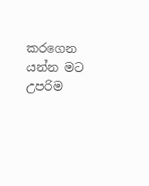කරගෙන යන්න මට උපරිම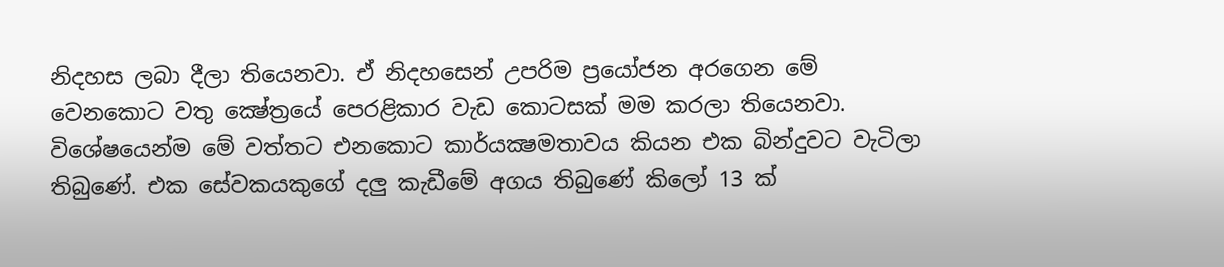නිදහස ලබා දීලා තියෙනවා. ඒ නිදහසෙන් උපරිම ප්‍රයෝජන අරගෙන මේ වෙනකොට වතු ක්‍ෂේත්‍රයේ පෙරළිකාර වැඩ කොටසක්‌ මම කරලා තියෙනවා. විශේෂයෙන්ම මේ වත්තට එනකොට කාර්යක්‍ෂමතාවය කියන එක බින්දුවට වැටිලා තිබුණේ. එක සේවකයකුගේ දලු කැඩීමේ අගය තිබුණේ කිලෝ 13 ක්‌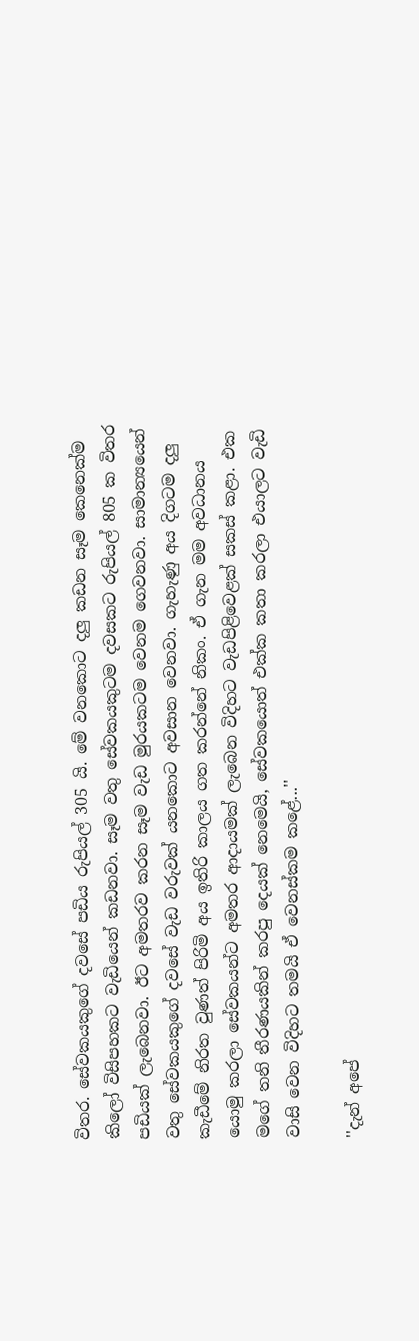විතර. සේවකයකුගේ දවසේ පඩිය රුපියල් 305 යි. මේ වනකොට දලු කඩන සෑම කෙනෙක්‌ම කිලෝ විසිපහකට වැඩියෙන් කඩනවා. සෑම වතු සේවකයකුටම දවසකට රුපියල් 805 ක විතර පඩියක්‌ ලැබෙනවා. ඊට අමතරව කරන සෑම වැඩ මුරයකටම වෙනම ගෙවනවා. සාමාන්‍යයෙන් වතු සේවකයකුගේ දවසේ වැඩ වරුවක්‌ යනකොට අවසාන වෙනවා. ගැහැණු අය දිගටම දලු කැඩීමේ නිරත වුණත් පිරිමි අය ඉතිරි කාලය ගත කරන්නේ නිකං. ඒ ගැන මම අවධානය යොමු කරලා සේවකයන්ට අමතර ආදායමක්‌ ලැබෙන විදිහට වැඩපිළිවෙළක්‌ සකස්‌ කළා. එක මගේ තනි තීරණයකින් කරපු දෙයක්‌ නෙමෙයි, සේවකයොත් එක්‌ක කතා කරලා එයාලට වැඩි වාසි වෙන විදිහට තමයි ඒ වෙනස්‌කම කළේ...''

''දැන් අපේ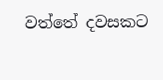වත්තේ දවසකට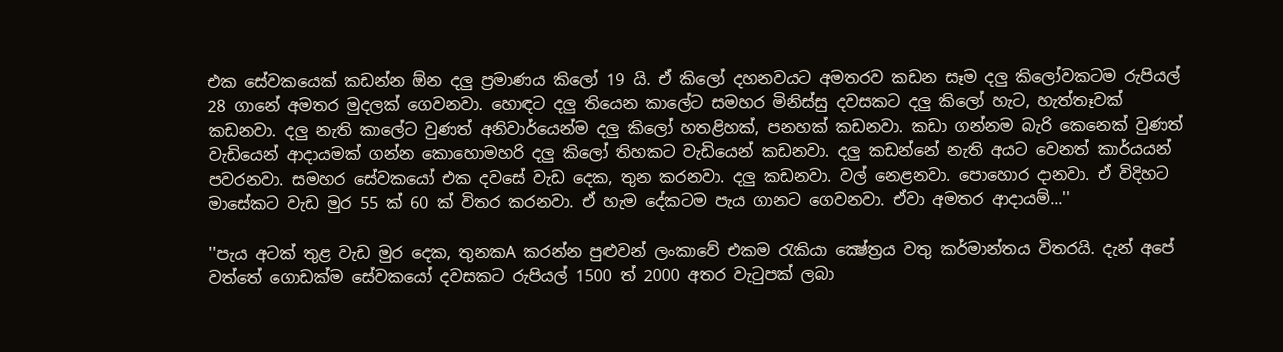එක සේවකයෙක්‌ කඩන්න ඕන දලු ප්‍රමාණය කිලෝ 19 යි. ඒ කිලෝ දහනවයට අමතරව කඩන සෑම දලු කිලෝවකටම රුපියල් 28 ගානේ අමතර මුදලක්‌ ගෙවනවා. හොඳට දලු තියෙන කාලේට සමහර මිනිස්‌සු දවසකට දලු කිලෝ හැට, හැත්තෑවක්‌ කඩනවා. දලු නැති කාලේට වුණත් අනිවාර්යෙන්ම දලු කිලෝ හතළිහක්‌, පනහක්‌ කඩනවා. කඩා ගන්නම බැරි කෙනෙක්‌ වුණත් වැඩියෙන් ආදායමක්‌ ගන්න කොහොමහරි දලු කිලෝ තිහකට වැඩියෙන් කඩනවා. දලු කඩන්නේ නැති අයට වෙනත් කාර්යයන් පවරනවා. සමහර සේවකයෝ එක දවසේ වැඩ දෙක, තුන කරනවා. දලු කඩනවා. වල් නෙළනවා. පොහොර දානවා. ඒ විදිහට මාසේකට වැඩ මුර 55 ක්‌ 60 ක්‌ විතර කරනවා. ඒ හැම දේකටම පැය ගානට ගෙවනවා. ඒවා අමතර ආදායම්...''

''පැය අටක්‌ තුළ වැඩ මුර දෙක, තුනකA කරන්න පුළුවන් ලංකාවේ එකම රැකියා ක්‍ෂේත්‍රය වතු කර්මාන්තය විතරයි. දැන් අපේ වත්තේ ගොඩක්‌ම සේවකයෝ දවසකට රුපියල් 1500 ත් 2000 අතර වැටුපක්‌ ලබා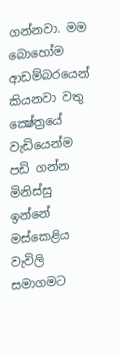ගන්නවා. මම බොහෝම ආඩම්බරයෙන් කියනවා වතු ක්‍ෂේත්‍රයේ වැඩියෙන්ම පඩි ගන්න මිනිස්‌සු ඉන්නේ මස්‌කෙළිය වැවිලි සමාගමට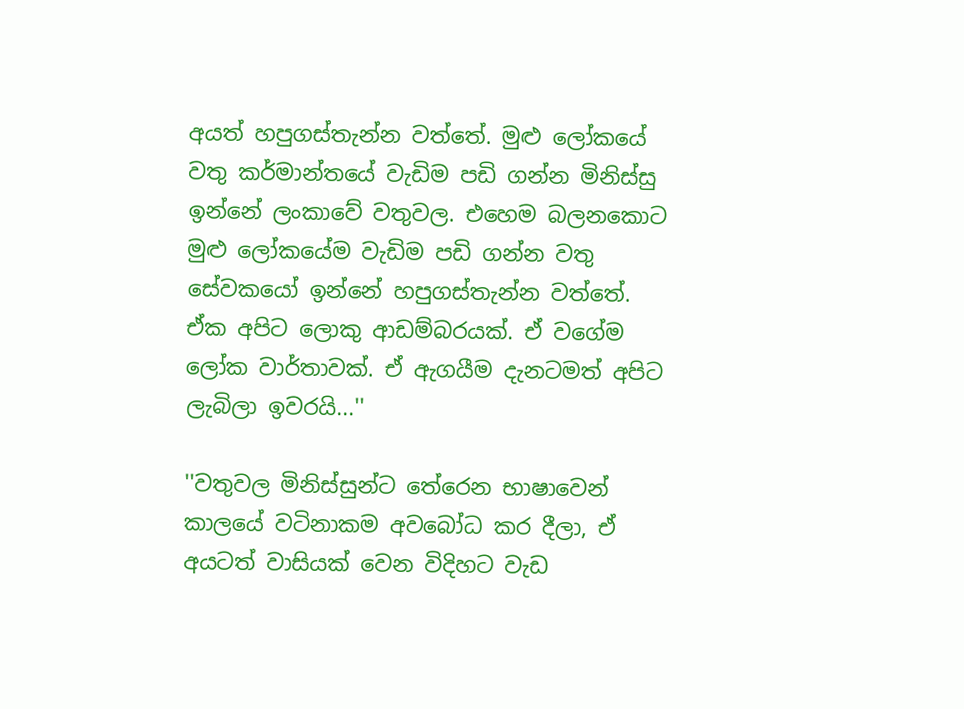අයත් හපුගස්‌තැන්න වත්තේ. මුළු ලෝකයේ වතු කර්මාන්තයේ වැඩිම පඩි ගන්න මිනිස්‌සු ඉන්නේ ලංකාවේ වතුවල. එහෙම බලනකොට මුළු ලෝකයේම වැඩිම පඩි ගන්න වතු සේවකයෝ ඉන්නේ හපුගස්‌තැන්න වත්තේ. ඒක අපිට ලොකු ආඩම්බරයක්‌. ඒ වගේම ලෝක වාර්තාවක්‌. ඒ ඇගයීම දැනටමත් අපිට ලැබිලා ඉවරයි...''

''වතුවල මිනිස්‌සුන්ට තේරෙන භාෂාවෙන් කාලයේ වටිනාකම අවබෝධ කර දීලා, ඒ අයටත් වාසියක්‌ වෙන විදිහට වැඩ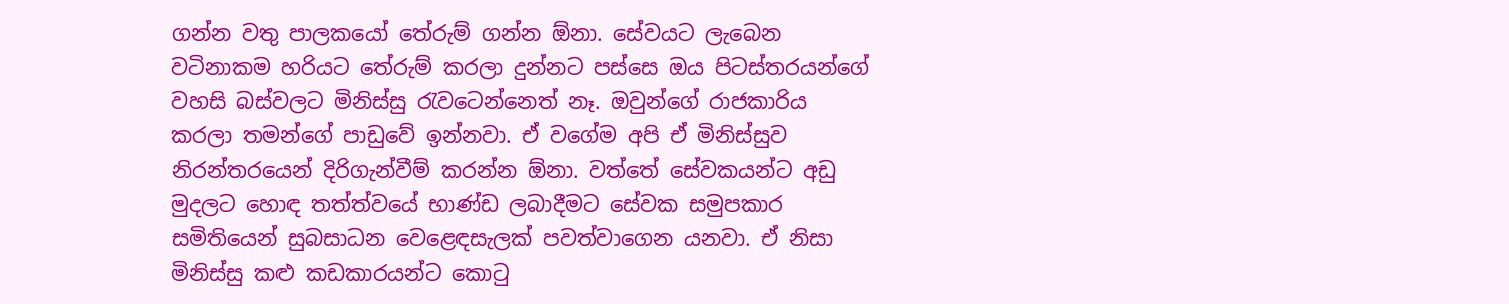ගන්න වතු පාලකයෝ තේරුම් ගන්න ඕනා. සේවයට ලැබෙන වටිනාකම හරියට තේරුම් කරලා දුන්නට පස්‌සෙ ඔය පිටස්‌තරයන්ගේ වහසි බස්‌වලට මිනිස්‌සු රැවටෙන්නෙත් නෑ. ඔවුන්ගේ රාජකාරිය කරලා තමන්ගේ පාඩුවේ ඉන්නවා. ඒ වගේම අපි ඒ මිනිස්‌සුව නිරන්තරයෙන් දිරිගැන්වීම් කරන්න ඕනා. වත්තේ සේවකයන්ට අඩු මුදලට හොඳ තත්ත්වයේ භාණ්‌ඩ ලබාදීමට සේවක සමුපකාර සමිතියෙන් සුබසාධන වෙළෙඳසැලක්‌ පවත්වාගෙන යනවා. ඒ නිසා මිනිස්‌සු කළු කඩකාරයන්ට කොටු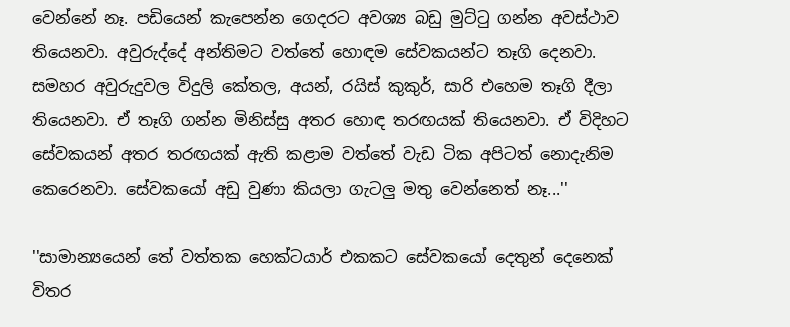වෙන්නේ නෑ. පඩියෙන් කැපෙන්න ගෙදරට අවශ්‍ය බඩු මුට්‌ටු ගන්න අවස්‌ථාව තියෙනවා. අවුරුද්දේ අන්තිමට වත්තේ හොඳම සේවකයන්ට තෑගි දෙනවා. සමහර අවුරුදුවල විදුලි කේතල, අයන්, රයිස්‌ කුකුර්, සාරි එහෙම තෑගි දීලා තියෙනවා. ඒ තෑගි ගන්න මිනිස්‌සු අතර හොඳ තරඟයක්‌ තියෙනවා. ඒ විදිහට සේවකයන් අතර තරඟයක්‌ ඇති කළාම වත්තේ වැඩ ටික අපිටත් නොදැනිම කෙරෙනවා. සේවකයෝ අඩු වුණා කියලා ගැටලු මතු වෙන්නෙත් නෑ...''

''සාමාන්‍යයෙන් තේ වත්තක හෙක්‌ටයාර් එකකට සේවකයෝ දෙතුන් දෙනෙක්‌ විතර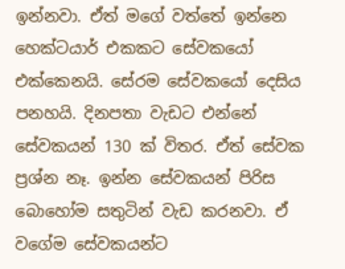ඉන්නවා. ඒත් මගේ වත්තේ ඉන්නෙ හෙක්‌ටයාර් එකකට සේවකයෝ එක්‌කෙනයි. සේරම සේවකයෝ දෙසිය පනහයි. දිනපතා වැඩට එන්නේ සේවකයන් 130 ක්‌ විතර. ඒත් සේවක ප්‍රශ්න නෑ. ඉන්න සේවකයන් පිරිස බොහෝම සතුටින් වැඩ කරනවා. ඒ වගේම සේවකයන්ට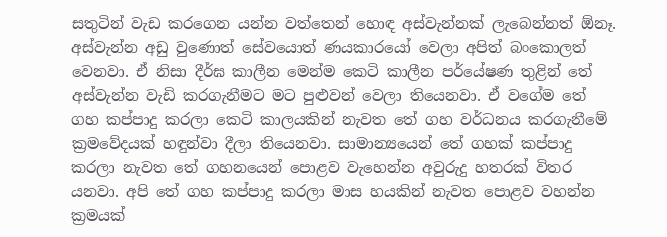සතුටින් වැඩ කරගෙන යන්න වත්තෙන් හොඳ අස්‌වැන්නක්‌ ලැබෙන්නත් ඕනෑ. අස්‌වැන්න අඩු වුණොත් සේවයොත් ණයකාරයෝ වෙලා අපිත් බංකොලත් වෙනවා. ඒ නිසා දීර්ඝ කාලීන මෙන්ම කෙටි කාලීන පර්යේෂණ තුළින් තේ අස්‌වැන්න වැඩි කරගැනීමට මට පුළුවන් වෙලා තියෙනවා. ඒ වගේම තේ ගහ කප්පාදු කරලා කෙටි කාලයකින් නැවත තේ ගහ වර්ධනය කරගැනීමේ ක්‍රමවේදයක්‌ හඳුන්වා දීලා තියෙනවා. සාමාන්‍යයෙන් තේ ගහක්‌ කප්පාදු කරලා නැවත තේ ගහනයෙන් පොළව වැහෙන්න අවුරුදු හතරක්‌ විතර යනවා. අපි තේ ගහ කප්පාදු කරලා මාස හයකින් නැවත පොළව වහන්න ක්‍රමයක්‌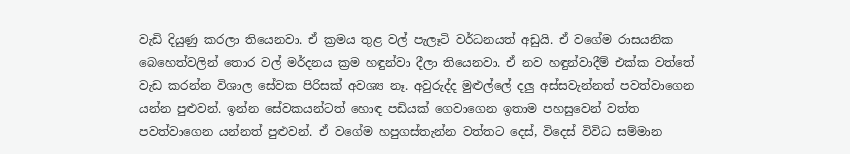වැඩි දියුණු කරලා තියෙනවා. ඒ ක්‍රමය තුළ වල් පැලෑටි වර්ධනයත් අඩුයි. ඒ වගේම රාසයනික බෙහෙත්වලින් තොර වල් මර්දනය ක්‍රම හඳුන්වා දීලා තියෙනවා. ඒ නව හඳුන්වාදීම් එක්‌ක වත්තේ වැඩ කරන්න විශාල සේවක පිරිසක්‌ අවශ්‍ය නෑ. අවුරුද්ද මුළුල්ලේ දලු අස්‌සවැන්නත් පවත්වාගෙන යන්න පුළුවන්. ඉන්න සේවකයන්ටත් හොඳ පඩියක්‌ ගෙවාගෙන ඉතාම පහසුවෙන් වත්ත පවත්වාගෙන යන්නත් පුළුවන්. ඒ වගේම හපුගස්‌තැන්න වත්තට දෙස්‌, විදෙස්‌ විවිධ සම්මාන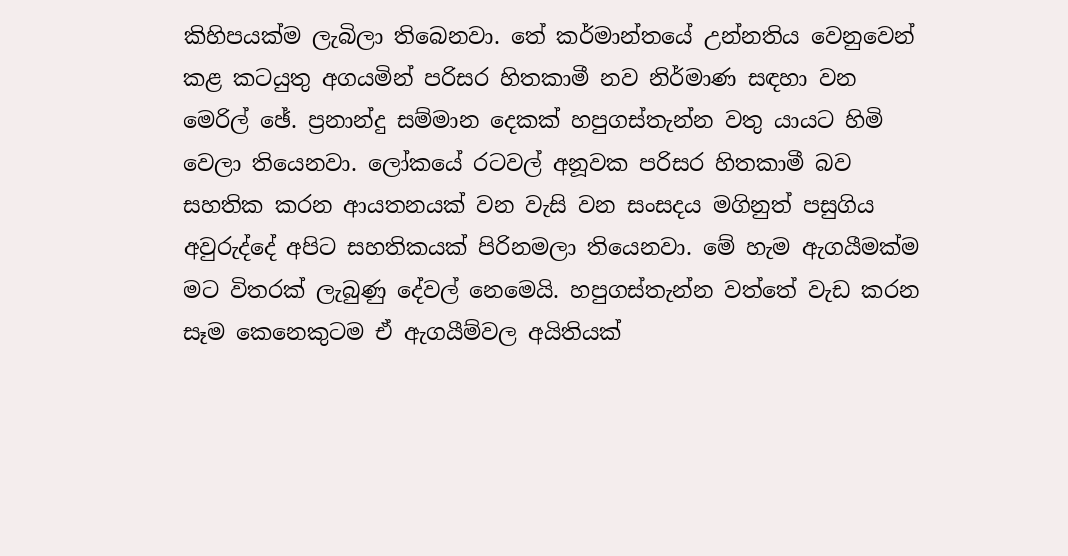කිහිපයක්‌ම ලැබිලා තිබෙනවා. තේ කර්මාන්තයේ උන්නතිය වෙනුවෙන් කළ කටයුතු අගයමින් පරිසර හිතකාමී නව නිර්මාණ සඳහා වන මෙරිල් ඡේ. ප්‍රනාන්දු සම්මාන දෙකක්‌ හපුගස්‌තැන්න වතු යායට හිමි වෙලා තියෙනවා. ලෝකයේ රටවල් අනූවක පරිසර හිතකාමී බව සහතික කරන ආයතනයක්‌ වන වැසි වන සංසදය මගිනුත් පසුගිය අවුරුද්දේ අපිට සහතිකයක්‌ පිරිනමලා තියෙනවා. මේ හැම ඇගයීමක්‌ම මට විතරක්‌ ලැබුණු දේවල් නෙමෙයි. හපුගස්‌තැන්න වත්තේ වැඩ කරන සෑම කෙනෙකුටම ඒ ඇගයීම්වල අයිතියක්‌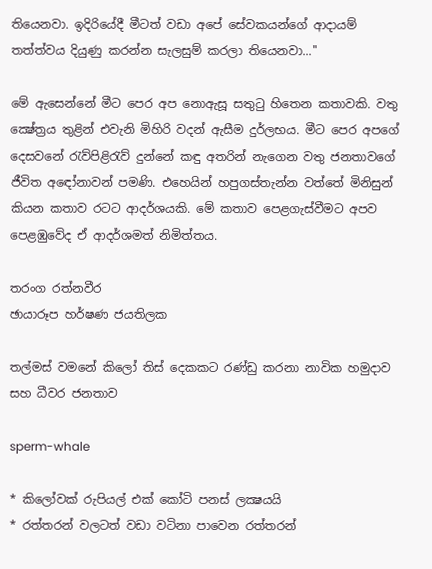තියෙනවා. ඉදිරියේදී මීටත් වඩා අපේ සේවකයන්ගේ ආදායම් තත්ත්වය දියුණු කරන්න සැලසුම් කරලා තියෙනවා...''

මේ ඇසෙන්නේ මීට පෙර අප නොඇසූ සතුටු හිතෙන කතාවකි. වතු ක්‍ෂේත්‍රය තුළින් එවැනි මිහිරි වදන් ඇසීම දුර්ලභය. මීට පෙර අපගේ දෙසවනේ රැව්පිළිරැව් දුන්නේ කඳු අතරින් නැගෙන වතු ජනතාවගේ ජීවිත අඳෝනාවන් පමණි. එහෙයින් හපුගස්‌තැන්න වත්තේ මිනිසුන් කියන කතාව රටට ආදර්ශයකි. මේ කතාව පෙළගැස්‌වීමට අපව පෙළඹුවේද ඒ ආදර්ශමත් නිමිත්තය.

තරංග රත්නවීර
ඡායාරූප හර්ෂණ ජයතිලක

තල්මස්‌ වමනේ කිලෝ තිස්‌ දෙකකට රණ්‌ඩු කරනා නාවික හමුදාව සහ ධීවර ජනතාව

sperm-whale

* කිලෝවක්‌ රුපියල් එක්‌ කෝටි පනස්‌ ලක්‍ෂයයි
* රත්තරන් වලටත් වඩා වටිනා පාවෙන රත්තරන්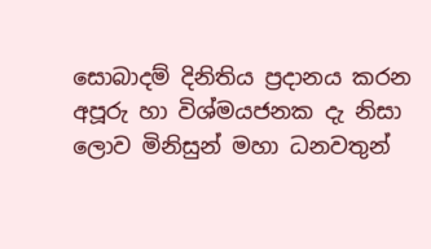සොබාදම් දිනිතිය ප්‍රදානය කරන අපූරු හා විශ්මයජනක දැ නිසා ලොව මිනිසුන් මහා ධනවතුන්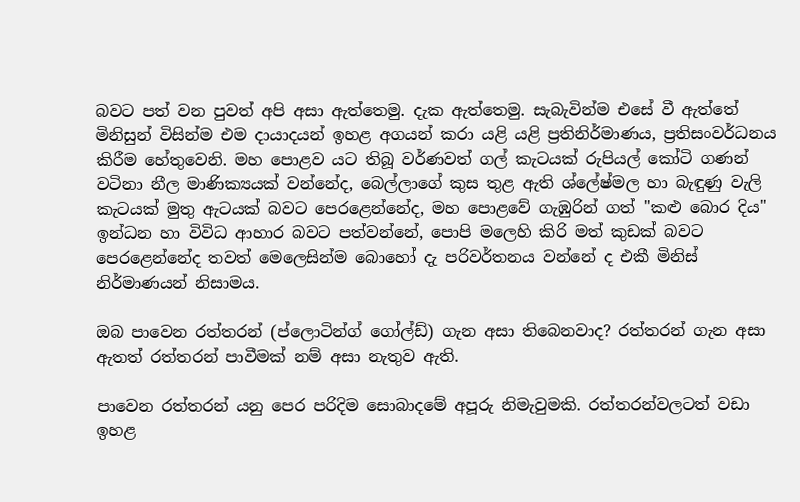බවට පත් වන පුවත් අපි අසා ඇත්තෙමු. දැක ඇත්තෙමු. සැබැවින්ම එසේ වී ඇත්තේ මිනිසුන් විසින්ම එම දායාදයන් ඉහළ අගයන් කරා යළි යළි ප්‍රතිනිර්මාණය, ප්‍රතිසංවර්ධනය කිරීම හේතුවෙනි. මහ පොළව යට තිබූ වර්ණවත් ගල් කැටයක්‌ රුපියල් කෝටි ගණන් වටිනා නීල මාණික්‍යයක්‌ වන්නේද, බෙල්ලාගේ කුස තුළ ඇති ශ්ලේෂ්මල හා බැඳුණු වැලි කැටයක්‌ මුතු ඇටයක්‌ බවට පෙරළෙන්නේද, මහ පොළවේ ගැඹුරින් ගත් "කළු බොර දිය" ඉන්ධන හා විවිධ ආහාර බවට පත්වන්නේ, පොපි මලෙහි කිරි මත් කුඩක්‌ බවට පෙරළෙන්නේද තවත් මෙලෙසින්ම බොහෝ දැ පරිවර්තනය වන්නේ ද එකී මිනිස්‌ නිර්මාණයන් නිසාමය.

ඔබ පාවෙන රත්තරන් (ප්ලොටින්ග් ගෝල්ඩ්) ගැන අසා තිබෙනවාද? රත්තරන් ගැන අසා ඇතත් රත්තරන් පාවීමක්‌ නම් අසා නැතුව ඇති.

පාවෙන රත්තරන් යනු පෙර පරිදිම සොබාදමේ අපූරු නිමැවුමකි. රත්තරන්වලටත් වඩා ඉහළ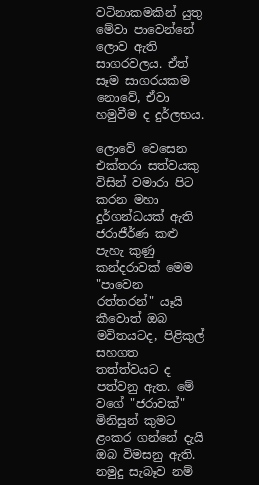වටිනාකමකින් යුතු මේවා පාවෙන්නේ ලොව ඇති සාගරවලය. ඒත් සෑම සාගරයකම නොවේ, ඒවා හමුවීම ද දුර්ලභය.

ලොවේ වෙසෙන එක්‌තරා සත්වයකු විසින් වමාරා පිට කරන මහා දුර්ගන්ධයක්‌ ඇති ජරාජීර්ණ කළු පැහැ කුණු කන්දරාවක්‌ මෙම "පාවෙන රත්තරන්" යෑයි කීවොත් ඔබ මවිතයටද, පිළිකුල් සහගත තත්ත්වයට ද පත්වනු ඇත. මේ වගේ "ජරාවක්‌" මිනිසුන් කුමට ළංකර ගන්නේ දැයි ඔබ විමසනු ඇති. නමුදු සැබෑව නම්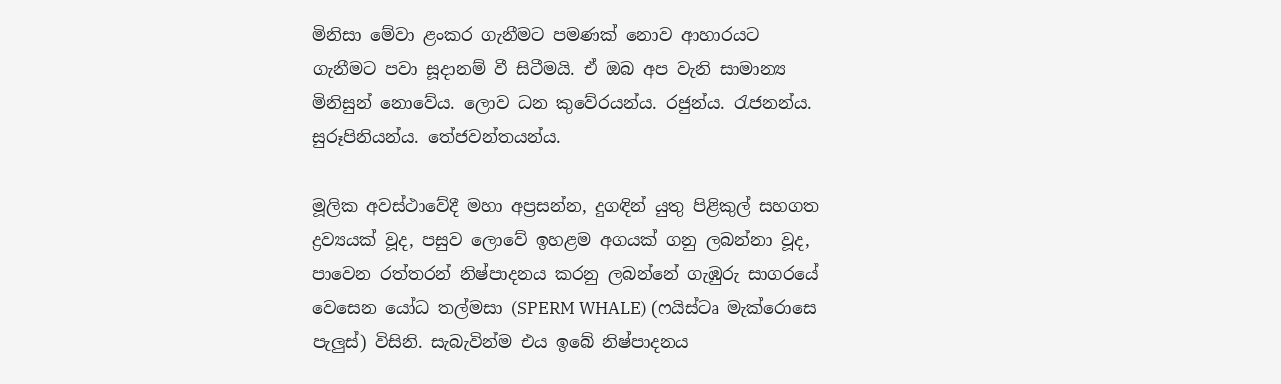මිනිසා මේවා ළංකර ගැනීමට පමණක්‌ නොව ආහාරයට ගැනීමට පවා සූදානම් වී සිටීමයි. ඒ ඔබ අප වැනි සාමාන්‍ය මිනිසුන් නොවේය. ලොව ධන කුවේරයන්ය. රජුන්ය. රැජනන්ය. සුරූපිනියන්ය. තේජවන්තයන්ය.

මූලික අවස්‌ථාවේදී මහා අප්‍රසන්න, දුගඳින් යුතු පිළිකුල් සහගත ද්‍රව්‍යයක්‌ වූද, පසුව ලොවේ ඉහළම අගයක්‌ ගනු ලබන්නා වූද, පාවෙන රත්තරන් නිෂ්පාදනය කරනු ලබන්නේ ගැඹුරු සාගරයේ වෙසෙන යෝධ තල්මසා (SPERM WHALE) (ෆයිස්‌ටෘ මැක්‌රොසෙ පැලුස්‌) විසිනි. සැබැවින්ම එය ඉබේ නිෂ්පාදනය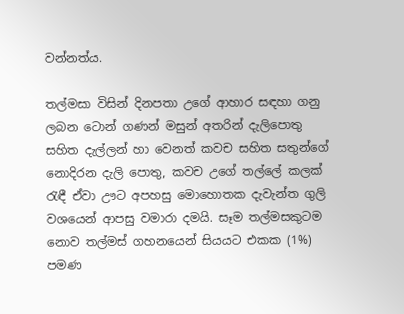වන්නත්ය.

තල්මසා විසින් දිනපතා උගේ ආහාර සඳහා ගනු ලබන ටොන් ගණන් මසුන් අතරින් දැලිපොතු සහිත දැල්ලන් හා වෙනත් කවච සහිත සතුන්ගේ නොදිරන දැලි පොතු, කවච උගේ තල්ලේ කලක්‌ රැඳී ඒවා ඌට අපහසු මොහොතක දැවැන්ත ගුලි වශයෙන් ආපසු වමාරා දමයි. සෑම තල්මසකුටම නොව තල්මස්‌ ගහනයෙන් සියයට එකක (1%) පමණ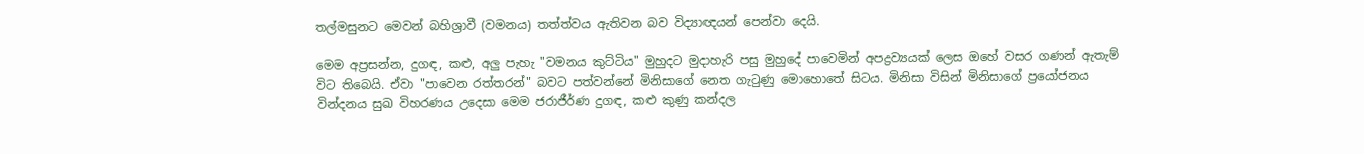තල්මසුනට මෙවන් බහිශ්‍රාවී (වමනය) තත්ත්වය ඇතිවන බව විද්‍යාඥයන් පෙන්වා දෙයි.

මෙම අප්‍රසන්න, දුගඳ, කළු, අලු පැහැ "වමනය කුට්‌ටිය" මුහුදට මුදාහැරි පසු මුහුදේ පාවෙමින් අපද්‍රව්‍යයක්‌ ලෙස ඔහේ වසර ගණන් ඇතැම් විට තිබෙයි. ඒවා "පාවෙන රත්තරන්" බවට පත්වන්නේ මිනිසාගේ නෙත ගැටුණු මොහොතේ සිටය. මිනිසා විසින් මිනිසාගේ ප්‍රයෝජනය වින්දනය සුඛ විහරණය උදෙසා මෙම ජරාජීර්ණ දුගඳ, කළු කුණු කන්දල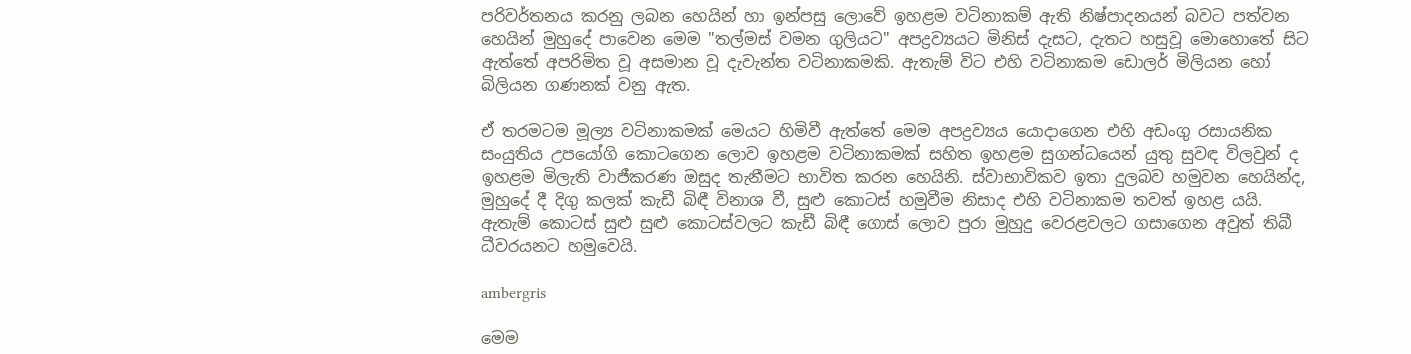පරිවර්තනය කරනු ලබන හෙයින් හා ඉන්පසු ලොවේ ඉහළම වටිනාකම් ඇති නිෂ්පාදනයන් බවට පත්වන හෙයින් මුහුදේ පාවෙන මෙම "තල්මස්‌ වමන ගුලියට" අපද්‍රව්‍යයට මිනිස්‌ දැසට, දැතට හසුවූ මොහොතේ සිට ඇත්තේ අපරිමිත වූ අසමාන වූ දැවැන්ත වටිනාකමකි. ඇතැම් විට එහි වටිනාකම ඩොලර් මිලියන හෝ බිලියන ගණනක්‌ වනු ඇත.

ඒ තරමටම මූල්‍ය වටිනාකමක්‌ මෙයට හිමිවී ඇත්තේ මෙම අපද්‍රව්‍යය යොදාගෙන එහි අඩංගු රසායනික සංයුතිය උපයෝගි කොටගෙන ලොව ඉහළම වටිනාකමක්‌ සහිත ඉහළම සුගන්ධයෙන් යුතු සුවඳ විලවුන් ද ඉහළම මිලැති වාජීකරණ ඔසුද තැනීමට භාවිත කරන හෙයිනි. ස්‌වාභාවිකව ඉතා දුලබව හමුවන හෙයින්ද, මුහුදේ දී දිගු කලක්‌ කැඩී බිඳී විනාශ වී, සුළු කොටස්‌ හමුවීම නිසාද එහි වටිනාකම තවත් ඉහළ යයි. ඇතැම් කොටස්‌ සුළු සුළු කොටස්‌වලට කැඩී බිඳී ගොස්‌ ලොව පුරා මුහුදු වෙරළවලට ගසාගෙන අවුත් තිබී ධීවරයනට හමුවෙයි.

ambergris

මෙම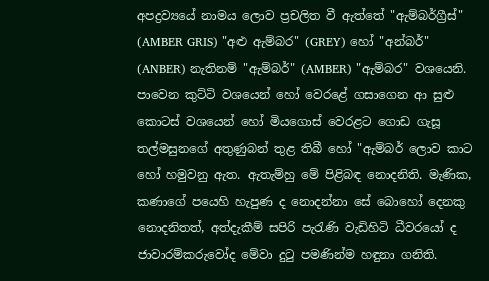අපද්‍රව්‍යයේ නාමය ලොව ප්‍රචලිත වී ඇත්තේ "ඇම්බර්ග්‍රීස්‌" (AMBER GRIS) "අළු ඇම්බර" (GREY) හෝ "අන්බර්" (ANBER) නැතිනම් "ඇම්බර්" (AMBER) "ඇම්බර" වශයෙනි. පාවෙන කුට්‌ටි වශයෙන් හෝ වෙරළේ ගසාගෙන ආ සුළු කොටස්‌ වශයෙන් හෝ මියගොස්‌ වෙරළට ගොඩ ගැසූ තල්මසුනගේ අතුණුබන් තුළ තිබී හෝ "ඇම්බර් ලොව කාට හෝ හමුවනු ඇත. ඇතැම්හු මේ පිළිබඳ නොදනිති. මැණික, කණාගේ පයෙහි හැපුණ ද නොදන්නා සේ බොහෝ දෙනකු නොදනිතත්, අත්දැකීම් සපිරි පැරැණි වැඩිහිටි ධීවරයෝ ද ජාවාරම්කරුවෝද මේවා දුටු පමණින්ම හඳුනා ගනිති.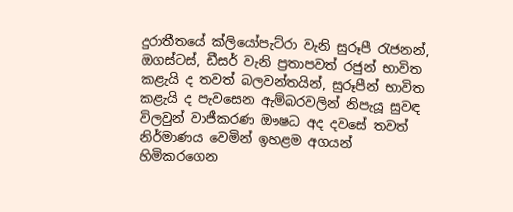දුරාතීතයේ ක්‌ලියෝපැට්‌රා වැනි සුරූපී රැජනන්, ඔගස්‌ටස්‌, ඩීසර් වැනි ප්‍රතාපවත් රජුන් භාවිත කළැයි ද තවත් බලවන්තයින්, සුරූපීන් භාවිත කළැයි ද පැවසෙන ඇම්බරවලින් නිපැයූ සුවඳ විලවුන් වාජීකරණ ඖෂධ අද දවසේ තවත් නිර්මාණය වෙමින් ඉහළම අගයන් හිමිකරගෙන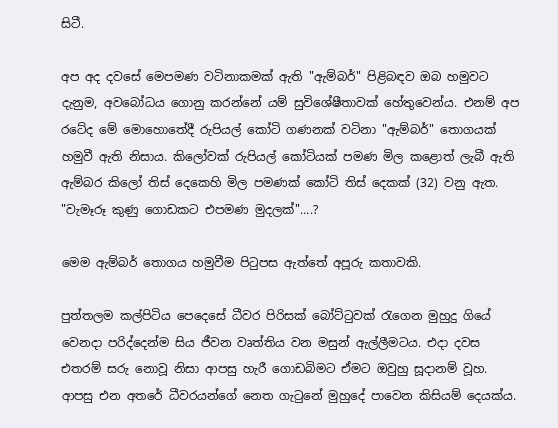සිටී.

අප අද දවසේ මෙපමණ වටිනාකමක්‌ ඇති "ඇම්බර්" පිළිබඳව ඔබ හමුවට දැනුම, අවබෝධය ගොනු කරන්නේ යම් සුවිශේෂීතාවක්‌ හේතුවෙන්ය. එනම් අප රටේද මේ මොහොතේදී රුපියල් කෝටි ගණනක්‌ වටිනා "ඇම්බර්" තොගයක්‌ හමුවී ඇති නිසාය. කිලෝවක්‌ රුපියල් කෝටියක්‌ පමණ මිල කළොත් ලැබී ඇති ඇම්බර කිලෝ තිස්‌ දෙකෙහි මිල පමණක්‌ කෝටි තිස්‌ දෙකක්‌ (32) වනු ඇත. "වැමෑරූ කුණු ගොඩකට එපමණ මුදලක්‌"....?

මෙම ඇම්බර් තොගය හමුවීම පිටුපස ඇත්තේ අපූරු කතාවකි.

පුත්තලම කල්පිටිය පෙදෙසේ ධීවර පිරිසක්‌ බෝට්‌ටුවක්‌ රැගෙන මුහුදු ගියේ වෙනදා පරිද්දෙන්ම සිය ජීවන වෘත්තිය වන මසුන් ඇල්ලීමටය. එදා දවස එතරම් සරු නොවූ නිසා ආපසු හැරී ගොඩබිමට ඒමට ඔවුහු සූදානම් වූහ. ආපසු එන අතරේ ධීවරයන්ගේ නෙත ගැටුනේ මුහුදේ පාවෙන කිසියම් දෙයක්‌ය.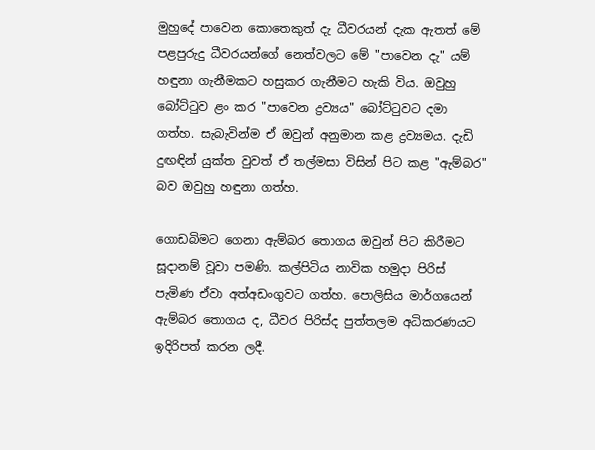මුහුදේ පාවෙන කොතෙකුත් දැ ධීවරයන් දැක ඇතත් මේ පළපුරුදු ධීවරයන්ගේ නෙත්වලට මේ "පාවෙන දැ" යම් හඳුනා ගැනීමකට හසුකර ගැනීමට හැකි විය. ඔවුහු බෝට්‌ටුව ළං කර "පාවෙන ද්‍රව්‍යය" බෝට්‌ටුවට දමා ගත්හ. සැබැවින්ම ඒ ඔවුන් අනුමාන කළ ද්‍රව්‍යමය. දැඩි දුඟඳින් යුක්‌ත වුවත් ඒ තල්මසා විසින් පිට කළ "ඇම්බර" බව ඔවුහු හඳුනා ගත්හ.

ගොඩබිමට ගෙනා ඇම්බර තොගය ඔවුන් පිට කිරීමට සූදානම් වූවා පමණි. කල්පිටිය නාවික හමුදා පිරිස්‌ පැමිණ ඒවා අත්අඩංගුවට ගත්හ. පොලිසිය මාර්ගයෙන් ඇම්බර තොගය ද, ධීවර පිරිස්‌ද පුත්තලම අධිකරණයට ඉදිරිපත් කරන ලදී.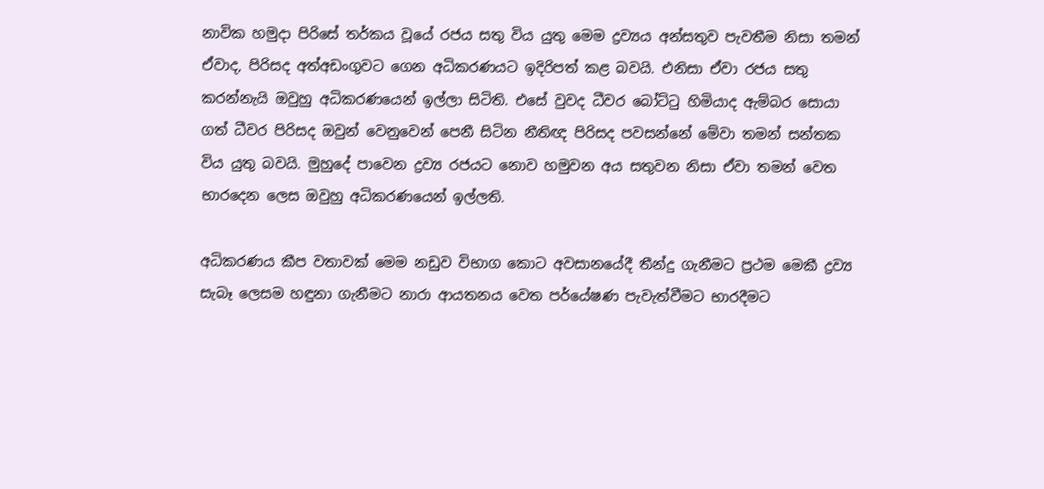නාවික හමුදා පිරිසේ තර්කය වූයේ රජය සතු විය යුතු මෙම ද්‍රව්‍යය අන්සතුව පැවතීම නිසා තමන් ඒවාද, පිරිසද අත්අඩංගුවට ගෙන අධිකරණයට ඉදිරිපත් කළ බවයි. එනිසා ඒවා රජය සතු කරන්නැයි ඔවුහු අධිකරණයෙන් ඉල්ලා සිටිති. එසේ වුවද ධීවර බෝට්‌ටු හිමියාද ඇම්බර සොයා ගත් ධීවර පිරිසද ඔවුන් වෙනුවෙන් පෙනී සිටින නීතිඥ පිරිසද පවසන්නේ මේවා තමන් සන්තක විය යුතු බවයි. මුහුදේ පාවෙන ද්‍රව්‍ය රජයට නොව හමුවන අය සතුවන නිසා ඒවා තමන් වෙත භාරදෙන ලෙස ඔවුහු අධිකරණයෙන් ඉල්ලති.

අධිකරණය කීප වතාවක්‌ මෙම නඩුව විභාග කොට අවසානයේදී තීන්දු ගැනීමට ප්‍රථම මෙකී ද්‍රව්‍ය සැබෑ ලෙසම හඳුනා ගැනීමට නාරා ආයතනය වෙත පර්යේෂණ පැවැත්වීමට භාරදීමට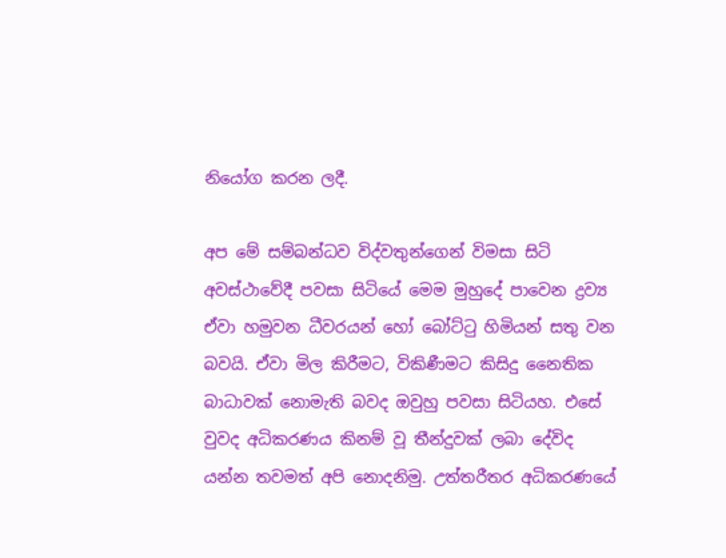නියෝග කරන ලදී.

අප මේ සම්බන්ධව විද්වතුන්ගෙන් විමසා සිටි අවස්‌ථාවේදී පවසා සිටියේ මෙම මුහුදේ පාවෙන ද්‍රව්‍ය ඒවා හමුවන ධීවරයන් හෝ බෝට්‌ටු හිමියන් සතු වන බවයි. ඒවා මිල කිරීමට, විකිණීමට කිසිදු නෛතික බාධාවක්‌ නොමැති බවද ඔවුහු පවසා සිටියහ. එසේ වුවද අධිකරණය කිනම් වූ තීන්දුවක්‌ ලබා දේවිද යන්න තවමත් අපි නොදනිමු. උත්තරීතර අධිකරණයේ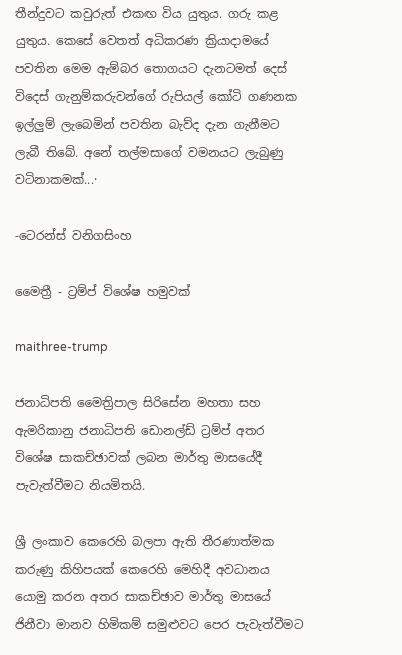තීන්දුවට කවුරුත් එකඟ විය යුතුය. ගරු කළ යුතුය. කෙසේ වෙතත් අධිකරණ ක්‍රියාදාමයේ පවතින මෙම ඇම්බර තොගයට දැනටමත් දෙස්‌ විදෙස්‌ ගැනුම්කරුවන්ගේ රුපියල් කෝටි ගණනක ඉල්ලුම් ලැබෙමින් පවතින බැව්ද දැන ගැනීමට ලැබී තිබේ. අනේ තල්මසාගේ වමනයට ලැබුණු වටිනාකමක්‌...·

-ටෙරන්ස්‌ වනිගසිංහ

මෛත්‍රී - ට්‍රම්ප් විශේෂ හමුවක්‌

maithree-trump

ජනාධිපති මෛත්‍රිපාල සිරිසේන මහතා සහ ඇමරිකානු ජනාධිපති ඩොනල්ඩ් ට්‍රම්ප් අතර විශේෂ සාකච්ඡාවක්‌ ලබන මාර්තු මාසයේදී පැවැත්වීමට නියමිතයි.

ශ්‍රී ලංකාව කෙරෙහි බලපා ඇති තීරණාත්මක කරුණු කිහිපයක්‌ කෙරෙහි මෙහිදී අවධානය යොමු කරන අතර සාකච්ඡාව මාර්තු මාසයේ ජිනීවා මානව හිමිකම් සමුළුවට පෙර පැවැත්වීමට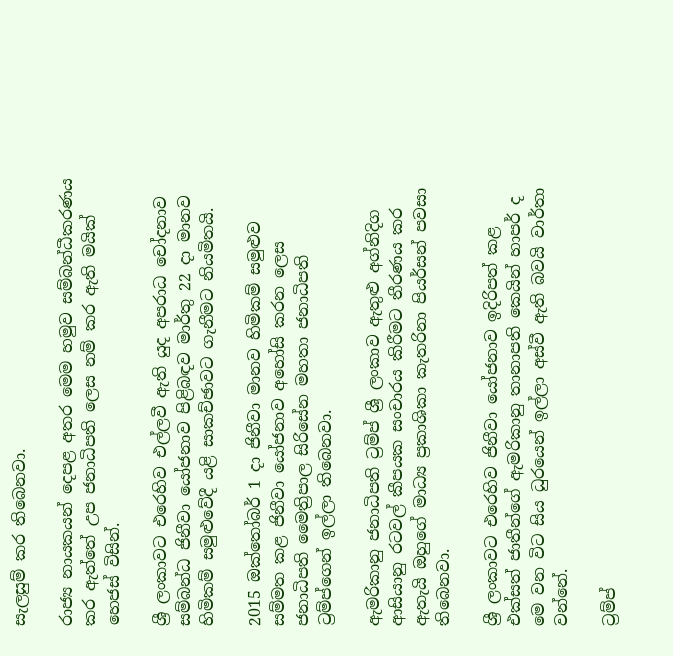සැලසුම් කර තිබෙනවා.

රාජ්‍ය නායකයන් දෙපළ අතර මෙම හමුව සම්බන්ධීකරණය කර ඇත්තේ උප ජනාධිපති ලෙස නම් කර ඇති මයික්‌ හෙජස්‌ විසින්.

ශ්‍රී ලංකාවට එරෙහිව එල්ලවී ඇති යුද අපරාධ චෝදනාව සම්බන්ධ ජිනීවා යෝජනාව පිළිබඳව මාර්තු 22 දා මානව හිමිකම් සමුළුවේදී යළි සාකච්ඡාවට ගැනීමට නියමිතයි.

2015 ඔක්‌තෝබර් 1 දා ජිනීවා මානව හිමිකම් සමුළුව සම්මත කළ ජිනීවා යෝජනාව අහෝසි කරන ලෙස ජනාධිපති මෛත්‍රිපාල සිරිසේන මහතා ජනාධිපති ට්‍රම්ප්ගෙන් ඉල්ලා තිබෙනවා.

ඇමරිකානු ජනාධිපති ට්‍රම්ප් ශ්‍රී ලංකාව ඇතුළු අග්නිදිග ආසියානු රටවල් කීපයක සංචාරය කිරීමට තීරණය කර ඇතැයි ඔහුගේ මාධ්‍ය ප්‍රකාශිකා කැතරිනා පියර්සන් පවසා තිබෙනවා.

ශ්‍රී ලංකාවට එරෙහිව ජිනීවා යෝජනාව ඉදිරිපත් කළ එක්‌සත් ජාතීන්ගේ ඇමරිකානු තානාපති කෙයින් හාපර් ද මෙ වන විට සිය ධුරයෙන් ඉල්ලා අස්‌වී ඇති බවයි වාර්තා වන්නේ.

ට්‍රම්ප්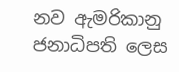නව ඇමරිකානු ජනාධිපති ලෙස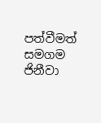පත්වීමත් සමගම ජිනීවා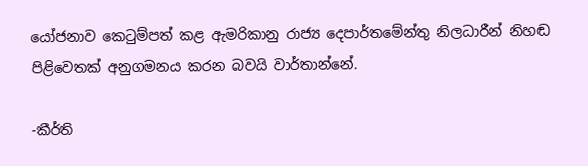යෝජනාව කෙටුම්පත් කළ ඇමරිකානු රාජ්‍ය දෙපාර්තමේන්තු නිලධාරීන් නිහඬ පිළිවෙතක්‌ අනුගමනය කරන බවයි වාර්තාන්නේ.

-කීර්ති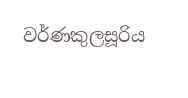වර්ණකුලසූරිය